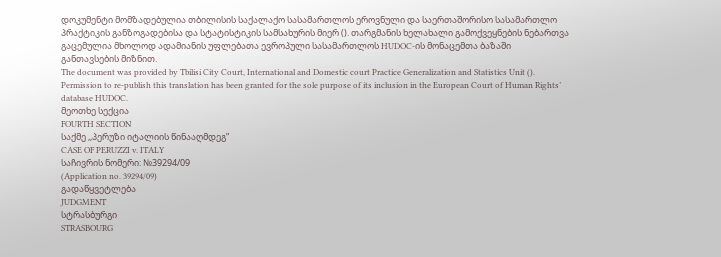დოკუმენტი მომზადებულია თბილისის საქალაქო სასამართლოს ეროვნული და საერთაშორისო სასამართლო პრაქტიკის განზოგადებისა და სტატისტიკის სამსახურის მიერ (). თარგმანის ხელახალი გამოქვეყნების ნებართვა გაცემულია მხოლოდ ადამიანის უფლებათა ევროპული სასამართლოს HUDOC-ის მონაცემთა ბაზაში განთავსების მიზნით.
The document was provided by Tbilisi City Court, International and Domestic court Practice Generalization and Statistics Unit (). Permission to re-publish this translation has been granted for the sole purpose of its inclusion in the European Court of Human Rights’ database HUDOC.
მეოთხე სექცია
FOURTH SECTION
საქმე ,,პერუზი იტალიის წინააღმდეგ”
CASE OF PERUZZI v. ITALY
საჩივრის ნომერი: №39294/09
(Application no. 39294/09)
გადაწყვეტლება
JUDGMENT
სტრასბურგი
STRASBOURG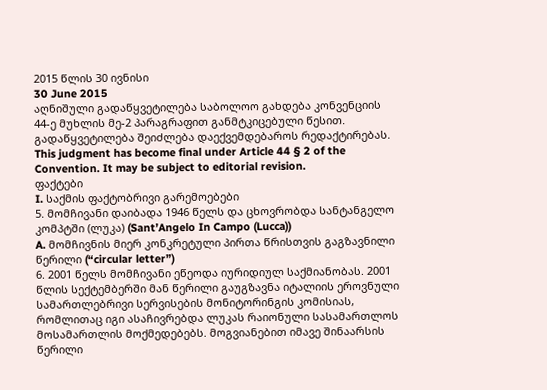2015 წლის 30 ივნისი
30 June 2015
აღნიშული გადაწყვეტილება საბოლოო გახდება კონვენციის 44-ე მუხლის მე-2 პარაგრაფით განმტკიცებული წესით. გადაწყვეტილება შეიძლება დაექვემდებაროს რედაქტირებას.
This judgment has become final under Article 44 § 2 of the Convention. It may be subject to editorial revision.
ფაქტები
I. საქმის ფაქტობრივი გარემოებები
5. მომჩივანი დაიბადა 1946 წელს და ცხოვრობდა სანტანგელო კომპტში (ლუკა) (Sant’Angelo In Campo (Lucca))
A. მომჩივნის მიერ კონკრეტული პირთა წრისთვის გაგზავნილი წერილი (“circular letter”)
6. 2001 წელს მომჩივანი ეწეოდა იურიდიულ საქმიანობას. 2001 წლის სექტემბერში მან წერილი გაუგზავნა იტალიის ეროვნული სამართლებრივი სერვისების მონიტორინგის კომისიას, რომლითაც იგი ასაჩივრებდა ლუკას რაიონული სასამართლოს მოსამართლის მოქმედებებს. მოგვიანებით იმავე შინაარსის წერილი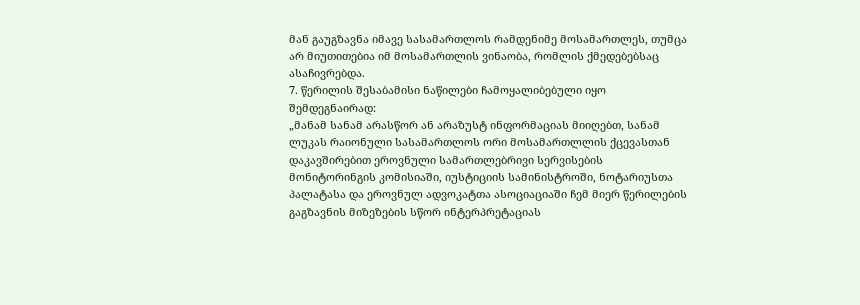მან გაუგზავნა იმავე სასამართლოს რამდენიმე მოსამართლეს, თუმცა არ მიუთითებია იმ მოსამართლის ვინაობა, რომლის ქმედებებსაც ასაჩივრებდა.
7. წერილის შესაბამისი ნაწილები ჩამოყალიბებული იყო შემდეგნაირად:
„მანამ სანამ არასწორ ან არაზუსტ ინფორმაციას მიიღებთ, სანამ ლუკას რაიონული სასამართლოს ორი მოსამართლლის ქცევასთან დაკავშირებით ეროვნული სამართლებრივი სერვისების მონიტორინგის კომისიაში, იუსტიციის სამინისტროში, ნოტარიუსთა პალატასა და ეროვნულ ადვოკატთა ასოციაციაში ჩემ მიერ წერილების გაგზავნის მიზეზების სწორ ინტერპრეტაციას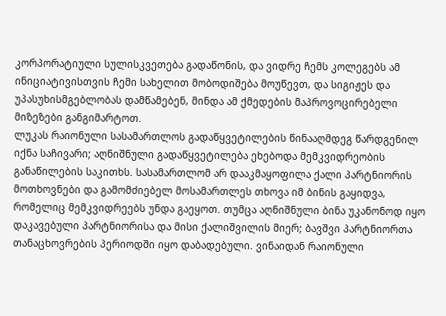კორპორატიული სულისკვეთება გადაწონის, და ვიდრე ჩემს კოლეგებს ამ ინიციატივისთვის ჩემი სახელით მობოდიშება მოუწევთ, და სიგიჟეს და უპასუხისმგებლობას დამწამებენ, მინდა ამ ქმედების მაპროვოცირებელი მიზეზები განგიმარტოთ.
ლუკას რაიონული სასამართლოს გადაწყვეტილების წინააღმდეგ წარდგენილ იქნა საჩივარი; აღნიშნული გადაწყვეტილება ეხებოდა მემკვიდრეობის განაწილების საკითხს. სასამართლომ არ დააკმაყოფილა ქალი პარტნიორის მოთხოვნები და გამომძიებელ მოსამართლეს თხოვა იმ ბინის გაყიდვა, რომელიც მემკვიდრეებს უნდა გაეყოთ. თუმცა აღნიშნული ბინა უკანონოდ იყო დაკავებული პარტნიორისა და მისი ქალიშვილის მიერ; ბავშვი პარტნიორთა თანაცხოვრების პერიოდში იყო დაბადებული. ვინაიდან რაიონული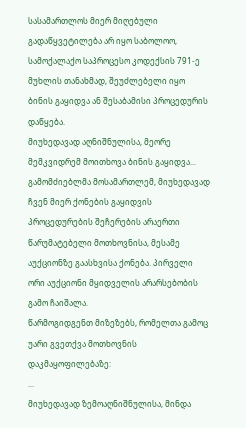სასამართლოს მიერ მიღებული გადაწყვეტილება არ იყო საბოლოო, სამოქალაქო საპროცესო კოდექსის 791-ე მუხლის თანახმად, შეუძლებელი იყო ბინის გაყიდვა ან შესაბამისი პროცედურის დაწყება.
მიუხედავად აღნიშნულისა, მეორე მემკვიდრემ მოითხოვა ბინის გაყიდვა... გამომძიებლმა მოსამართლემ, მიუხედავად ჩვენ მიერ ქონების გაყიდვის პროცედურების შეჩერების არაერთი წარუმატებელი მოთხოვნისა, მესამე აუქციონზე გაასხვისა ქონება. პირველი ორი აუქციონი მყიდველის არარსებობის გამო ჩაიშალა.
წარმოგიდგენთ მიზეზებს, რომელთა გამოც უარი გვეთქვა მოთხოვნის დაკმაყოფილებაზე:
...
მიუხედავად ზემოაღნიშნულისა, მინდა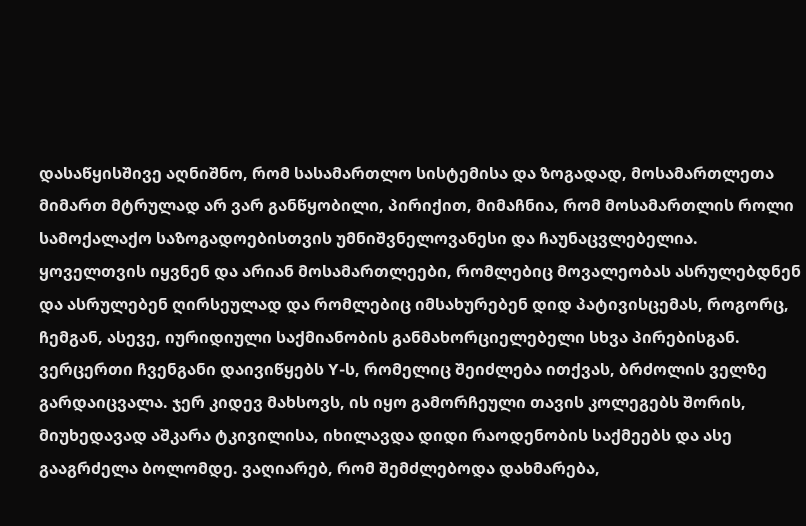დასაწყისშივე აღნიშნო, რომ სასამართლო სისტემისა და ზოგადად, მოსამართლეთა მიმართ მტრულად არ ვარ განწყობილი, პირიქით, მიმაჩნია, რომ მოსამართლის როლი სამოქალაქო საზოგადოებისთვის უმნიშვნელოვანესი და ჩაუნაცვლებელია.
ყოველთვის იყვნენ და არიან მოსამართლეები, რომლებიც მოვალეობას ასრულებდნენ და ასრულებენ ღირსეულად და რომლებიც იმსახურებენ დიდ პატივისცემას, როგორც, ჩემგან, ასევე, იურიდიული საქმიანობის განმახორციელებელი სხვა პირებისგან.
ვერცერთი ჩვენგანი დაივიწყებს Y-ს, რომელიც შეიძლება ითქვას, ბრძოლის ველზე გარდაიცვალა. ჯერ კიდევ მახსოვს, ის იყო გამორჩეული თავის კოლეგებს შორის, მიუხედავად აშკარა ტკივილისა, იხილავდა დიდი რაოდენობის საქმეებს და ასე გააგრძელა ბოლომდე. ვაღიარებ, რომ შემძლებოდა დახმარება,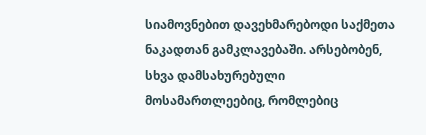სიამოვნებით დავეხმარებოდი საქმეთა ნაკადთან გამკლავებაში. არსებობენ, სხვა დამსახურებული მოსამართლეებიც, რომლებიც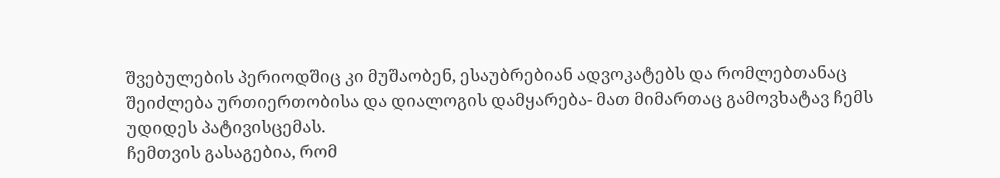შვებულების პერიოდშიც კი მუშაობენ, ესაუბრებიან ადვოკატებს და რომლებთანაც შეიძლება ურთიერთობისა და დიალოგის დამყარება- მათ მიმართაც გამოვხატავ ჩემს უდიდეს პატივისცემას.
ჩემთვის გასაგებია, რომ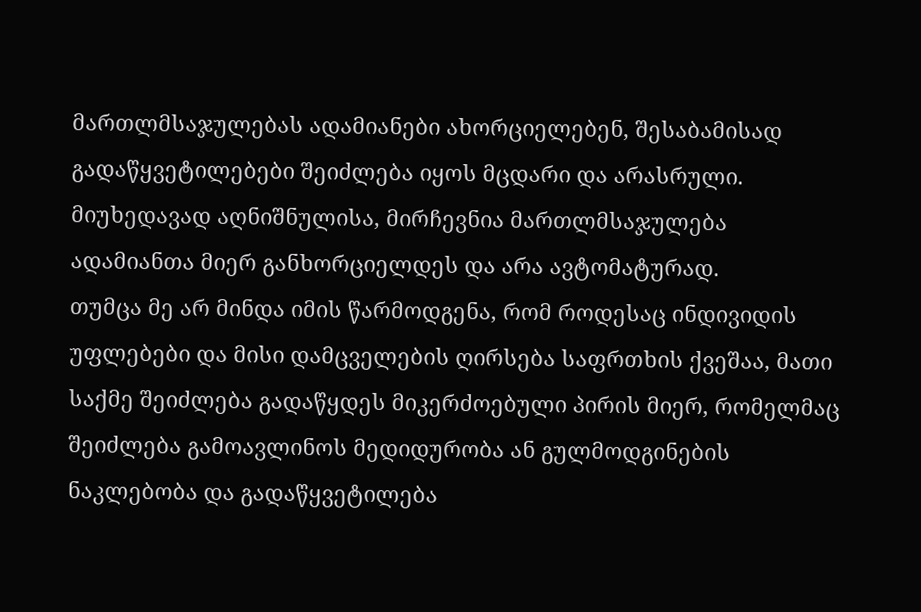მართლმსაჯულებას ადამიანები ახორციელებენ, შესაბამისად გადაწყვეტილებები შეიძლება იყოს მცდარი და არასრული. მიუხედავად აღნიშნულისა, მირჩევნია მართლმსაჯულება ადამიანთა მიერ განხორციელდეს და არა ავტომატურად.
თუმცა მე არ მინდა იმის წარმოდგენა, რომ როდესაც ინდივიდის უფლებები და მისი დამცველების ღირსება საფრთხის ქვეშაა, მათი საქმე შეიძლება გადაწყდეს მიკერძოებული პირის მიერ, რომელმაც შეიძლება გამოავლინოს მედიდურობა ან გულმოდგინების ნაკლებობა და გადაწყვეტილება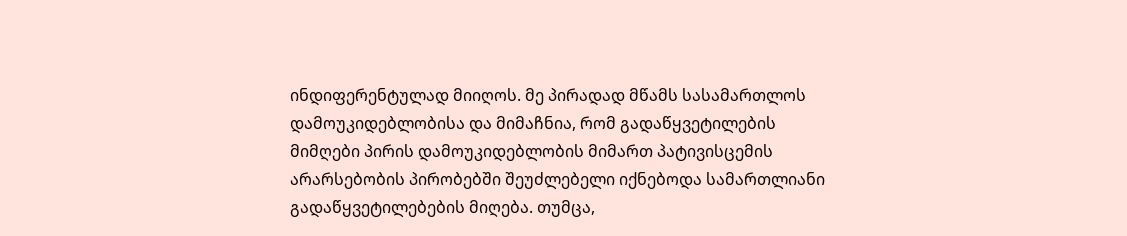ინდიფერენტულად მიიღოს. მე პირადად მწამს სასამართლოს დამოუკიდებლობისა და მიმაჩნია, რომ გადაწყვეტილების მიმღები პირის დამოუკიდებლობის მიმართ პატივისცემის არარსებობის პირობებში შეუძლებელი იქნებოდა სამართლიანი გადაწყვეტილებების მიღება. თუმცა,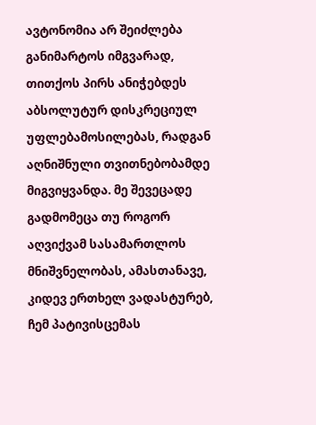ავტონომია არ შეიძლება განიმარტოს იმგვარად, თითქოს პირს ანიჭებდეს აბსოლუტურ დისკრეციულ უფლებამოსილებას, რადგან აღნიშნული თვითნებობამდე მიგვიყვანდა. მე შევეცადე გადმომეცა თუ როგორ აღვიქვამ სასამართლოს მნიშვნელობას, ამასთანავე, კიდევ ერთხელ ვადასტურებ, ჩემ პატივისცემას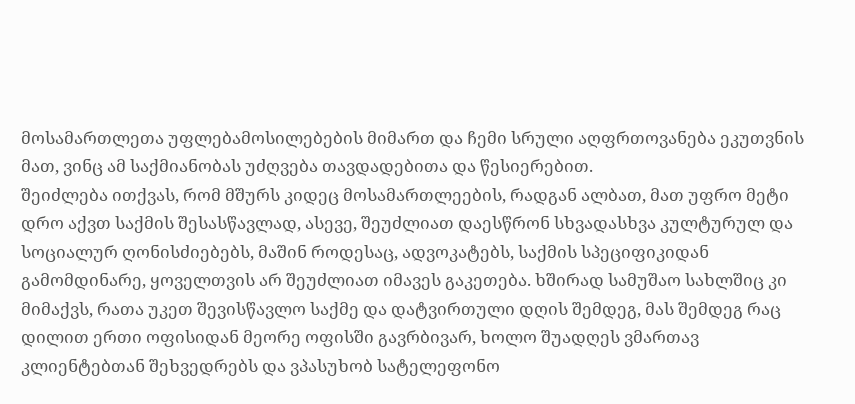მოსამართლეთა უფლებამოსილებების მიმართ და ჩემი სრული აღფრთოვანება ეკუთვნის მათ, ვინც ამ საქმიანობას უძღვება თავდადებითა და წესიერებით.
შეიძლება ითქვას, რომ მშურს კიდეც მოსამართლეების, რადგან ალბათ, მათ უფრო მეტი დრო აქვთ საქმის შესასწავლად, ასევე, შეუძლიათ დაესწრონ სხვადასხვა კულტურულ და სოციალურ ღონისძიებებს, მაშინ როდესაც, ადვოკატებს, საქმის სპეციფიკიდან გამომდინარე, ყოველთვის არ შეუძლიათ იმავეს გაკეთება. ხშირად სამუშაო სახლშიც კი მიმაქვს, რათა უკეთ შევისწავლო საქმე და დატვირთული დღის შემდეგ, მას შემდეგ რაც დილით ერთი ოფისიდან მეორე ოფისში გავრბივარ, ხოლო შუადღეს ვმართავ კლიენტებთან შეხვედრებს და ვპასუხობ სატელეფონო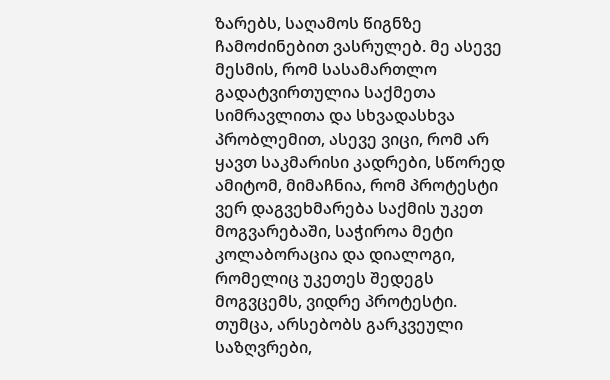ზარებს, საღამოს წიგნზე ჩამოძინებით ვასრულებ. მე ასევე მესმის, რომ სასამართლო გადატვირთულია საქმეთა სიმრავლითა და სხვადასხვა პრობლემით, ასევე ვიცი, რომ არ ყავთ საკმარისი კადრები, სწორედ ამიტომ, მიმაჩნია, რომ პროტესტი ვერ დაგვეხმარება საქმის უკეთ მოგვარებაში, საჭიროა მეტი კოლაბორაცია და დიალოგი, რომელიც უკეთეს შედეგს მოგვცემს, ვიდრე პროტესტი. თუმცა, არსებობს გარკვეული საზღვრები,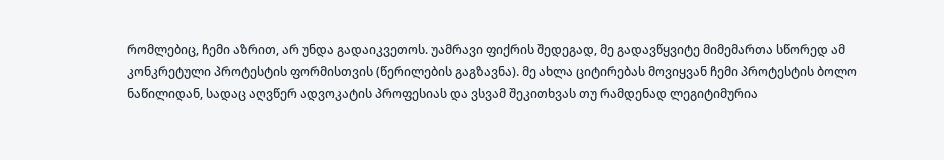რომლებიც, ჩემი აზრით, არ უნდა გადაიკვეთოს. უამრავი ფიქრის შედეგად, მე გადავწყვიტე მიმემართა სწორედ ამ კონკრეტული პროტესტის ფორმისთვის (წერილების გაგზავნა). მე ახლა ციტირებას მოვიყვან ჩემი პროტესტის ბოლო ნაწილიდან, სადაც აღვწერ ადვოკატის პროფესიას და ვსვამ შეკითხვას თუ რამდენად ლეგიტიმურია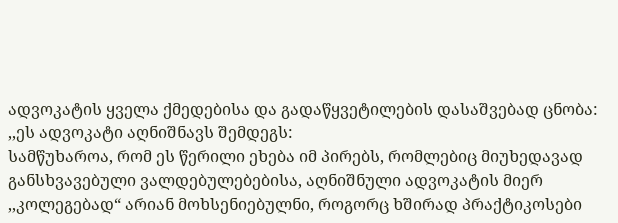ადვოკატის ყველა ქმედებისა და გადაწყვეტილების დასაშვებად ცნობა:
,,ეს ადვოკატი აღნიშნავს შემდეგს:
სამწუხაროა, რომ ეს წერილი ეხება იმ პირებს, რომლებიც მიუხედავად განსხვავებული ვალდებულებებისა, აღნიშნული ადვოკატის მიერ ,,კოლეგებად“ არიან მოხსენიებულნი, როგორც ხშირად პრაქტიკოსები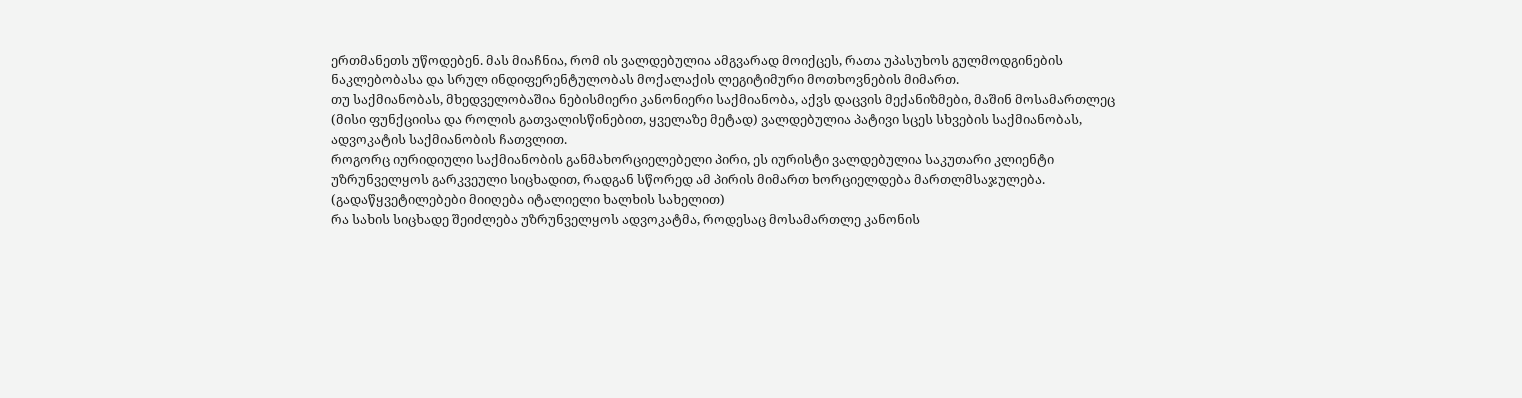ერთმანეთს უწოდებენ. მას მიაჩნია, რომ ის ვალდებულია ამგვარად მოიქცეს, რათა უპასუხოს გულმოდგინების ნაკლებობასა და სრულ ინდიფერენტულობას მოქალაქის ლეგიტიმური მოთხოვნების მიმართ.
თუ საქმიანობას, მხედველობაშია ნებისმიერი კანონიერი საქმიანობა, აქვს დაცვის მექანიზმები, მაშინ მოსამართლეც (მისი ფუნქციისა და როლის გათვალისწინებით, ყველაზე მეტად) ვალდებულია პატივი სცეს სხვების საქმიანობას, ადვოკატის საქმიანობის ჩათვლით.
როგორც იურიდიული საქმიანობის განმახორციელებელი პირი, ეს იურისტი ვალდებულია საკუთარი კლიენტი უზრუნველყოს გარკვეული სიცხადით, რადგან სწორედ ამ პირის მიმართ ხორციელდება მართლმსაჯულება. (გადაწყვეტილებები მიიღება იტალიელი ხალხის სახელით)
რა სახის სიცხადე შეიძლება უზრუნველყოს ადვოკატმა, როდესაც მოსამართლე კანონის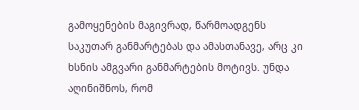გამოყენების მაგივრად, წარმოადგენს საკუთარ განმარტებას და ამასთანავე, არც კი ხსნის ამგვარი განმარტების მოტივს. უნდა აღინიშნოს, რომ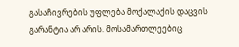გასაჩივრების უფლება მოქალაქის დაცვის გარანტია არ არის. მოსამართლეებიც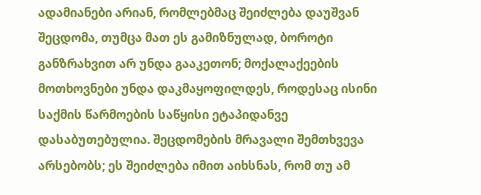ადამიანები არიან, რომლებმაც შეიძლება დაუშვან შეცდომა, თუმცა მათ ეს გამიზნულად, ბოროტი განზრახვით არ უნდა გააკეთონ; მოქალაქეების მოთხოვნები უნდა დაკმაყოფილდეს, როდესაც ისინი საქმის წარმოების საწყისი ეტაპიდანვე დასაბუთებულია. შეცდომების მრავალი შემთხვევა არსებობს; ეს შეიძლება იმით აიხსნას, რომ თუ ამ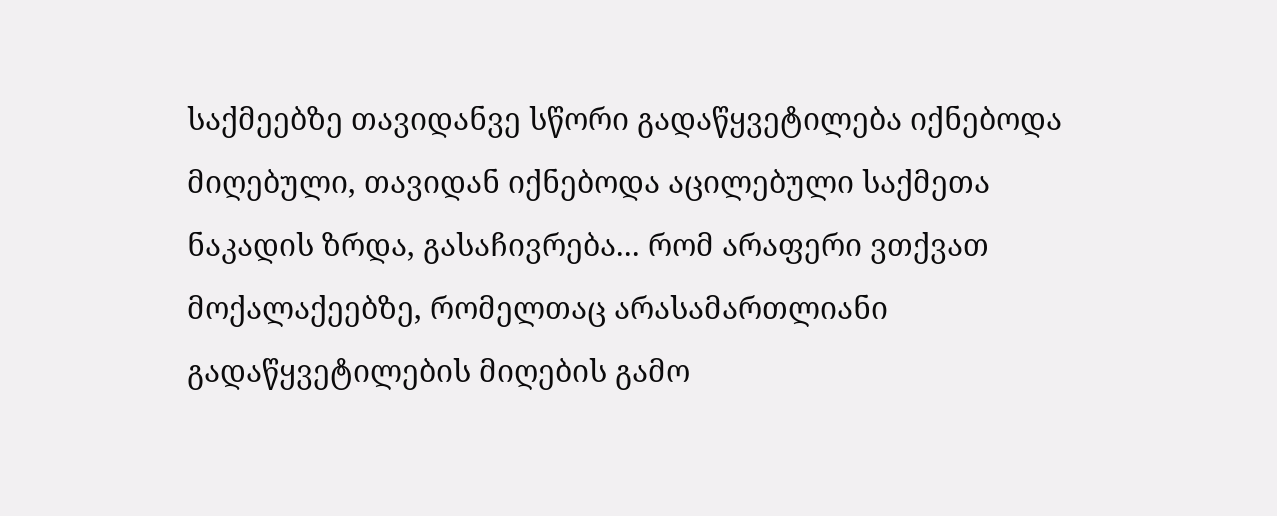საქმეებზე თავიდანვე სწორი გადაწყვეტილება იქნებოდა მიღებული, თავიდან იქნებოდა აცილებული საქმეთა ნაკადის ზრდა, გასაჩივრება... რომ არაფერი ვთქვათ მოქალაქეებზე, რომელთაც არასამართლიანი გადაწყვეტილების მიღების გამო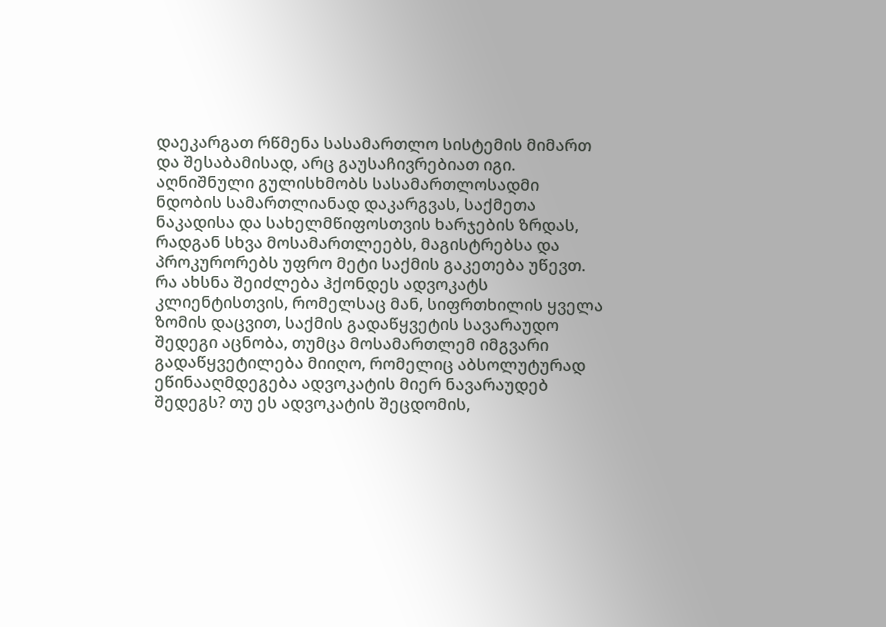დაეკარგათ რწმენა სასამართლო სისტემის მიმართ და შესაბამისად, არც გაუსაჩივრებიათ იგი. აღნიშნული გულისხმობს სასამართლოსადმი ნდობის სამართლიანად დაკარგვას, საქმეთა ნაკადისა და სახელმწიფოსთვის ხარჯების ზრდას, რადგან სხვა მოსამართლეებს, მაგისტრებსა და პროკურორებს უფრო მეტი საქმის გაკეთება უწევთ.
რა ახსნა შეიძლება ჰქონდეს ადვოკატს კლიენტისთვის, რომელსაც მან, სიფრთხილის ყველა ზომის დაცვით, საქმის გადაწყვეტის სავარაუდო შედეგი აცნობა, თუმცა მოსამართლემ იმგვარი გადაწყვეტილება მიიღო, რომელიც აბსოლუტურად ეწინააღმდეგება ადვოკატის მიერ ნავარაუდებ შედეგს? თუ ეს ადვოკატის შეცდომის,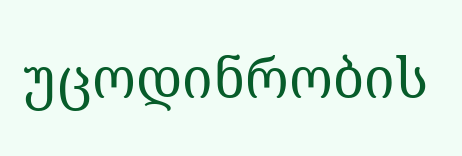უცოდინრობის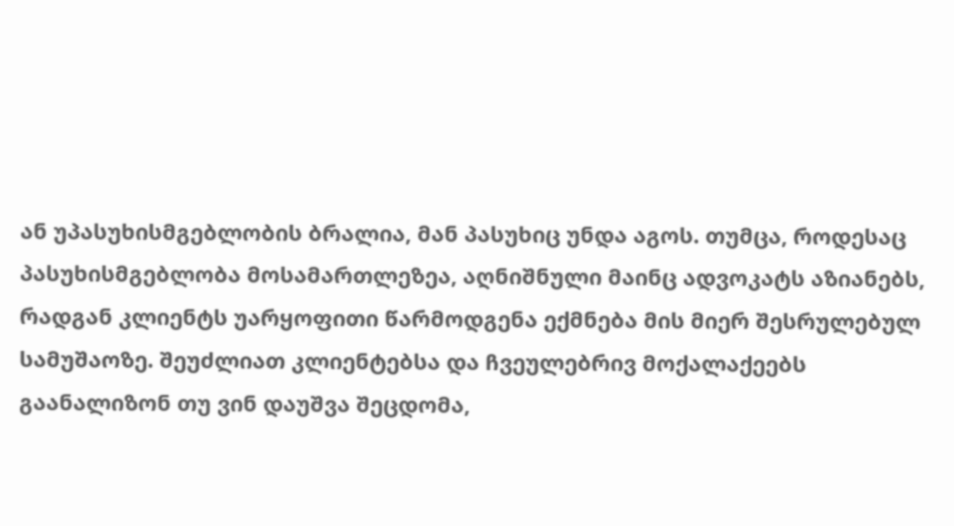ან უპასუხისმგებლობის ბრალია, მან პასუხიც უნდა აგოს. თუმცა, როდესაც პასუხისმგებლობა მოსამართლეზეა, აღნიშნული მაინც ადვოკატს აზიანებს, რადგან კლიენტს უარყოფითი წარმოდგენა ექმნება მის მიერ შესრულებულ სამუშაოზე. შეუძლიათ კლიენტებსა და ჩვეულებრივ მოქალაქეებს გაანალიზონ თუ ვინ დაუშვა შეცდომა,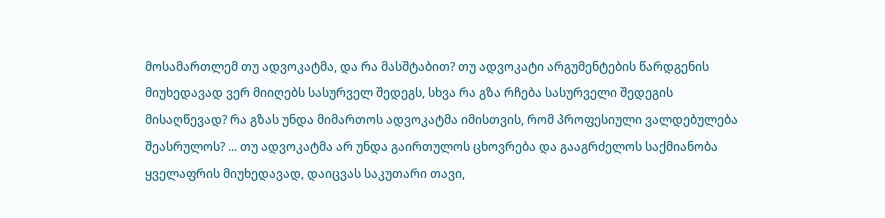მოსამართლემ თუ ადვოკატმა, და რა მასშტაბით? თუ ადვოკატი არგუმენტების წარდგენის მიუხედავად ვერ მიიღებს სასურველ შედეგს, სხვა რა გზა რჩება სასურველი შედეგის მისაღწევად? რა გზას უნდა მიმართოს ადვოკატმა იმისთვის, რომ პროფესიული ვალდებულება შეასრულოს? ... თუ ადვოკატმა არ უნდა გაირთულოს ცხოვრება და გააგრძელოს საქმიანობა ყველაფრის მიუხედავად, დაიცვას საკუთარი თავი,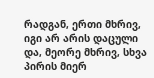რადგან, ერთი მხრივ, იგი არ არის დაცული და, მეორე მხრივ, სხვა პირის მიერ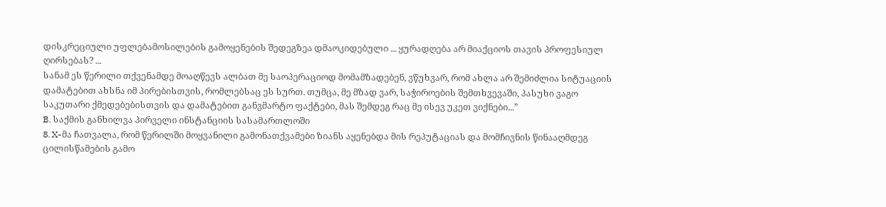დისკრეციული უფლებამოსილების გამოყენების შედეგზეა დმაოკიდებული ... ყურადღება არ მიაქციოს თავის პროფესიულ ღირსებას? ...
სანამ ეს წერილი თქვენამდე მოაღწევს ალბათ მე საოპერაციოდ მომამზადებენ, ვწუხვარ, რომ ახლა არ შემიძლია სიტუაციის დამატებით ახსნა იმ პირებისთვის, რომლებსაც ეს სურთ. თუმცა, მე მზად ვარ, საჭიროების შემთხვევაში, პასუხი ვაგო საკუთარი ქმედებებისთვის და დამატებით განვმარტო ფაქტები, მას შემდეგ რაც მე ისევ უკეთ ვიქნები...”
B. საქმის განხილვა პირველი ინსტანციის სასამართლოში
8. X-მა ჩათვალა, რომ წერილში მოყვანილი გამონათქვამები ზიანს აყენებდა მის რეპუტაციას და მომჩივნის წინააღმდეგ ცილისწამების გამო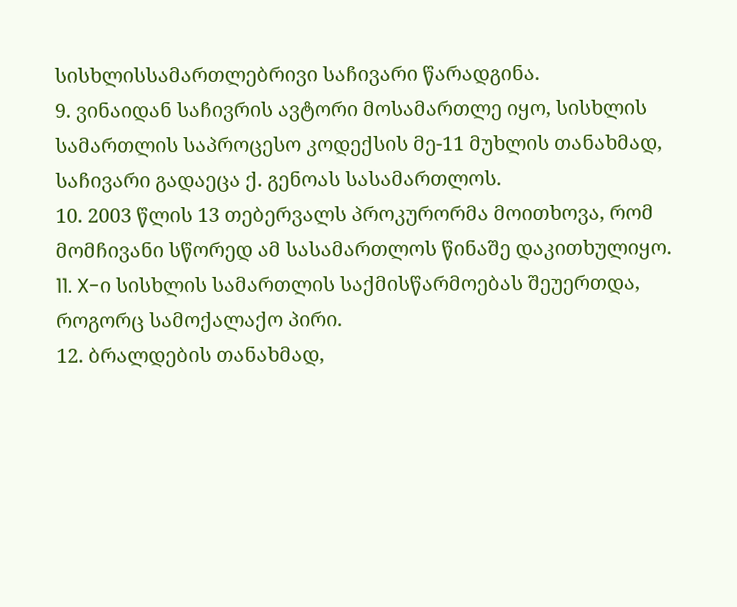სისხლისსამართლებრივი საჩივარი წარადგინა.
9. ვინაიდან საჩივრის ავტორი მოსამართლე იყო, სისხლის სამართლის საპროცესო კოდექსის მე-11 მუხლის თანახმად, საჩივარი გადაეცა ქ. გენოას სასამართლოს.
10. 2003 წლის 13 თებერვალს პროკურორმა მოითხოვა, რომ მომჩივანი სწორედ ამ სასამართლოს წინაშე დაკითხულიყო.
11. X-ი სისხლის სამართლის საქმისწარმოებას შეუერთდა, როგორც სამოქალაქო პირი.
12. ბრალდების თანახმად,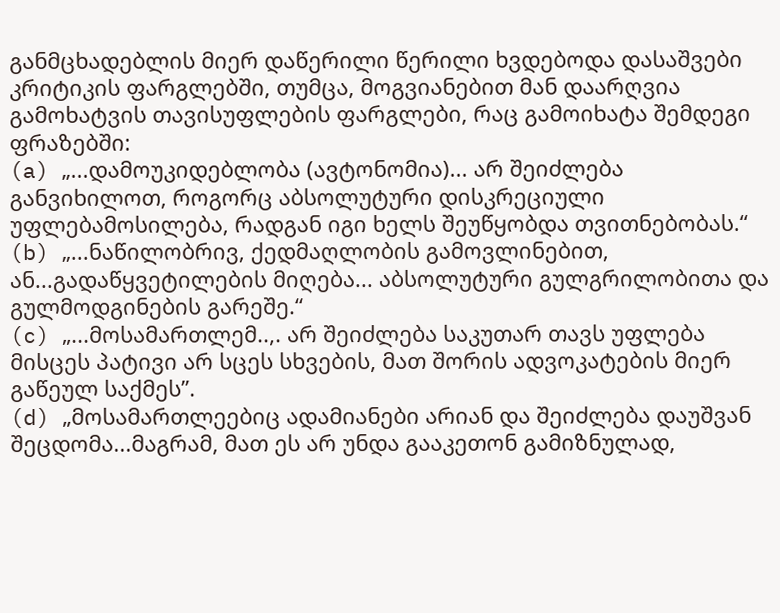განმცხადებლის მიერ დაწერილი წერილი ხვდებოდა დასაშვები კრიტიკის ფარგლებში, თუმცა, მოგვიანებით მან დაარღვია გამოხატვის თავისუფლების ფარგლები, რაც გამოიხატა შემდეგი ფრაზებში:
(a) „...დამოუკიდებლობა (ავტონომია)... არ შეიძლება განვიხილოთ, როგორც აბსოლუტური დისკრეციული უფლებამოსილება, რადგან იგი ხელს შეუწყობდა თვითნებობას.“
(b) „...ნაწილობრივ, ქედმაღლობის გამოვლინებით, ან...გადაწყვეტილების მიღება... აბსოლუტური გულგრილობითა და გულმოდგინების გარეშე.“
(c) „...მოსამართლემ..,. არ შეიძლება საკუთარ თავს უფლება მისცეს პატივი არ სცეს სხვების, მათ შორის ადვოკატების მიერ გაწეულ საქმეს’’.
(d) „მოსამართლეებიც ადამიანები არიან და შეიძლება დაუშვან შეცდომა...მაგრამ, მათ ეს არ უნდა გააკეთონ გამიზნულად,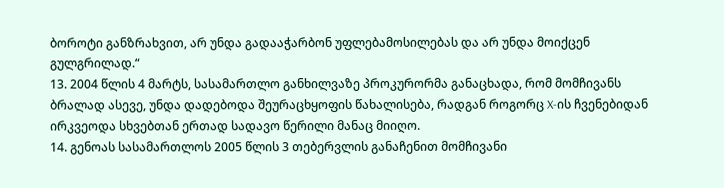ბოროტი განზრახვით, არ უნდა გადააჭარბონ უფლებამოსილებას და არ უნდა მოიქცენ გულგრილად.“
13. 2004 წლის 4 მარტს, სასამართლო განხილვაზე პროკურორმა განაცხადა, რომ მომჩივანს ბრალად ასევე, უნდა დადებოდა შეურაცხყოფის წახალისება, რადგან როგორც X-ის ჩვენებიდან ირკვეოდა სხვებთან ერთად სადავო წერილი მანაც მიიღო.
14. გენოას სასამართლოს 2005 წლის 3 თებერვლის განაჩენით მომჩივანი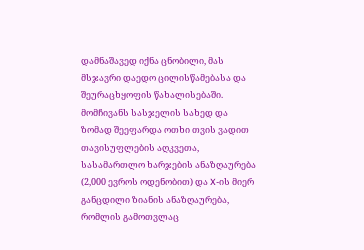დამნაშავედ იქნა ცნობილი, მას მსჯავრი დაედო ცილისწამებასა და შეურაცხყოფის წახალისებაში. მომჩივანს სასჯელის სახედ და ზომად შეეფარდა ოთხი თვის ვადით თავისუფლების აღკვეთა, სასამართლო ხარჯების ანაზღაურება (2,000 ევროს ოდენობით) და X-ის მიერ განცდილი ზიანის ანაზღაურება, რომლის გამოთვლაც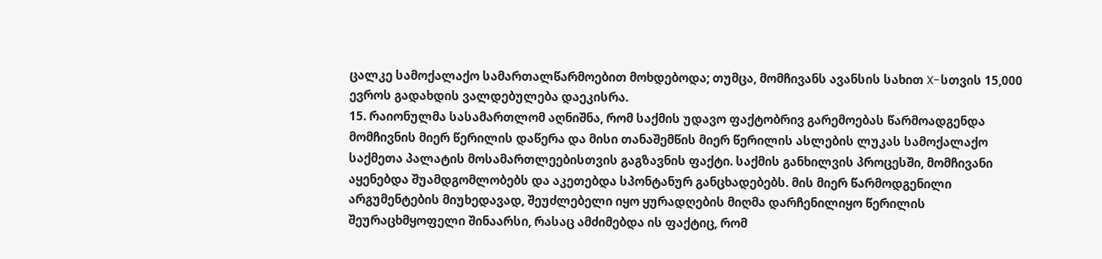ცალკე სამოქალაქო სამართალწარმოებით მოხდებოდა; თუმცა, მომჩივანს ავანსის სახით X-სთვის 15,000 ევროს გადახდის ვალდებულება დაეკისრა.
15. რაიონულმა სასამართლომ აღნიშნა, რომ საქმის უდავო ფაქტობრივ გარემოებას წარმოადგენდა მომჩივნის მიერ წერილის დაწერა და მისი თანაშემწის მიერ წერილის ასლების ლუკას სამოქალაქო საქმეთა პალატის მოსამართლეებისთვის გაგზავნის ფაქტი. საქმის განხილვის პროცესში, მომჩივანი აყენებდა შუამდგომლობებს და აკეთებდა სპონტანურ განცხადებებს. მის მიერ წარმოდგენილი არგუმენტების მიუხედავად, შეუძლებელი იყო ყურადღების მიღმა დარჩენილიყო წერილის შეურაცხმყოფელი შინაარსი, რასაც ამძიმებდა ის ფაქტიც, რომ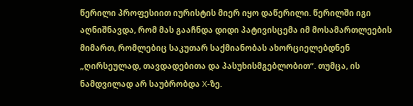წერილი პროფესიით იურისტის მიერ იყო დაწერილი. წერილში იგი აღნიშნავდა, რომ მას გააჩნდა დიდი პატივისცემა იმ მოსამართლეების მიმართ, რომლებიც საკუთარ საქმიანობას ახორციელებდნენ „ღირსეულად, თავდადებითა და პასუხისმგებლობით“. თუმცა, ის ნამდვილად არ საუბრობდა X-ზე.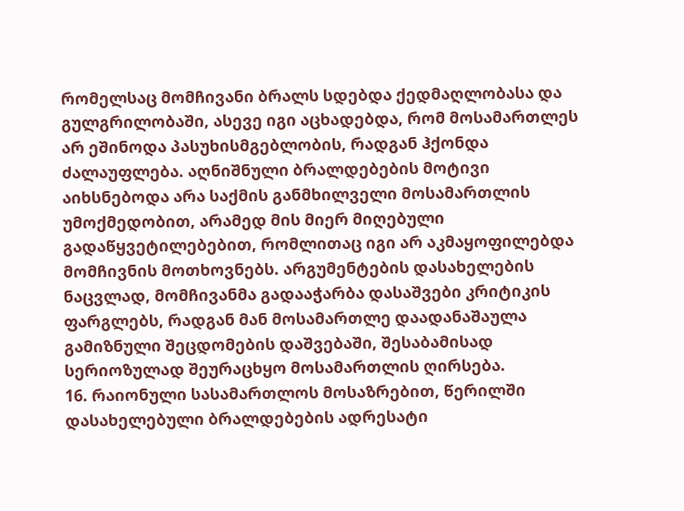რომელსაც მომჩივანი ბრალს სდებდა ქედმაღლობასა და გულგრილობაში, ასევე იგი აცხადებდა, რომ მოსამართლეს არ ეშინოდა პასუხისმგებლობის, რადგან ჰქონდა ძალაუფლება. აღნიშნული ბრალდებების მოტივი აიხსნებოდა არა საქმის განმხილველი მოსამართლის უმოქმედობით, არამედ მის მიერ მიღებული გადაწყვეტილებებით, რომლითაც იგი არ აკმაყოფილებდა მომჩივნის მოთხოვნებს. არგუმენტების დასახელების ნაცვლად, მომჩივანმა გადააჭარბა დასაშვები კრიტიკის ფარგლებს, რადგან მან მოსამართლე დაადანაშაულა გამიზნული შეცდომების დაშვებაში, შესაბამისად სერიოზულად შეურაცხყო მოსამართლის ღირსება.
16. რაიონული სასამართლოს მოსაზრებით, წერილში დასახელებული ბრალდებების ადრესატი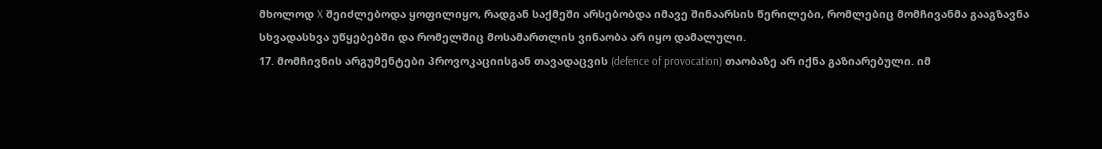მხოლოდ X შეიძლებოდა ყოფილიყო, რადგან საქმეში არსებობდა იმავე შინაარსის წერილები, რომლებიც მომჩივანმა გააგზავნა სხვადასხვა უწყებებში და რომელშიც მოსამართლის ვინაობა არ იყო დამალული.
17. მომჩივნის არგუმენტები პროვოკაციისგან თავადაცვის (defence of provocation) თაობაზე არ იქნა გაზიარებული. იმ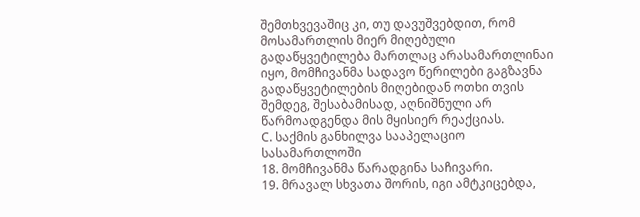შემთხვევაშიც კი, თუ დავუშვებდით, რომ მოსამართლის მიერ მიღებული გადაწყვეტილება მართლაც არასამართლინაი იყო, მომჩივანმა სადავო წერილები გაგზავნა გადაწყვეტილების მიღებიდან ოთხი თვის შემდეგ, შესაბამისად, აღნიშნული არ წარმოადგენდა მის მყისიერ რეაქციას.
C. საქმის განხილვა სააპელაციო სასამართლოში
18. მომჩივანმა წარადგინა საჩივარი.
19. მრავალ სხვათა შორის, იგი ამტკიცებდა,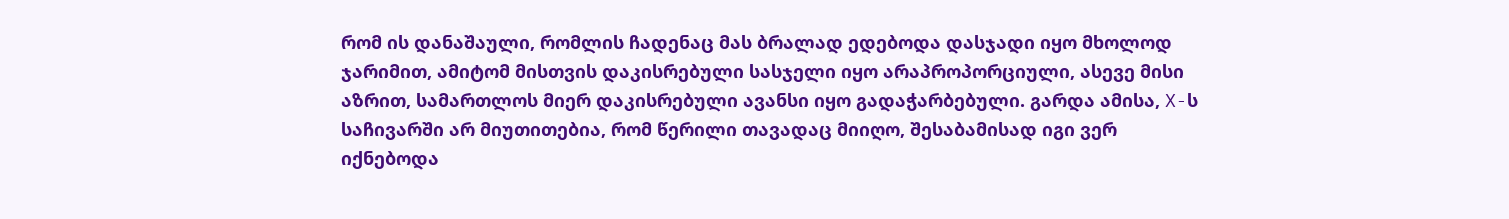რომ ის დანაშაული, რომლის ჩადენაც მას ბრალად ედებოდა დასჯადი იყო მხოლოდ ჯარიმით, ამიტომ მისთვის დაკისრებული სასჯელი იყო არაპროპორციული, ასევე მისი აზრით, სამართლოს მიერ დაკისრებული ავანსი იყო გადაჭარბებული. გარდა ამისა, X-ს საჩივარში არ მიუთითებია, რომ წერილი თავადაც მიიღო, შესაბამისად იგი ვერ იქნებოდა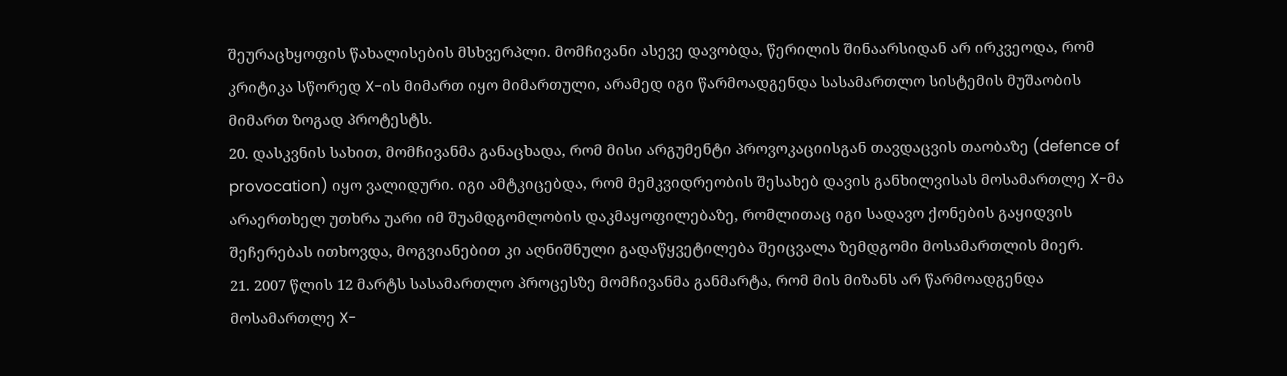შეურაცხყოფის წახალისების მსხვერპლი. მომჩივანი ასევე დავობდა, წერილის შინაარსიდან არ ირკვეოდა, რომ კრიტიკა სწორედ X-ის მიმართ იყო მიმართული, არამედ იგი წარმოადგენდა სასამართლო სისტემის მუშაობის მიმართ ზოგად პროტესტს.
20. დასკვნის სახით, მომჩივანმა განაცხადა, რომ მისი არგუმენტი პროვოკაციისგან თავდაცვის თაობაზე (defence of provocation) იყო ვალიდური. იგი ამტკიცებდა, რომ მემკვიდრეობის შესახებ დავის განხილვისას მოსამართლე X-მა არაერთხელ უთხრა უარი იმ შუამდგომლობის დაკმაყოფილებაზე, რომლითაც იგი სადავო ქონების გაყიდვის შეჩერებას ითხოვდა, მოგვიანებით კი აღნიშნული გადაწყვეტილება შეიცვალა ზემდგომი მოსამართლის მიერ.
21. 2007 წლის 12 მარტს სასამართლო პროცესზე მომჩივანმა განმარტა, რომ მის მიზანს არ წარმოადგენდა მოსამართლე X-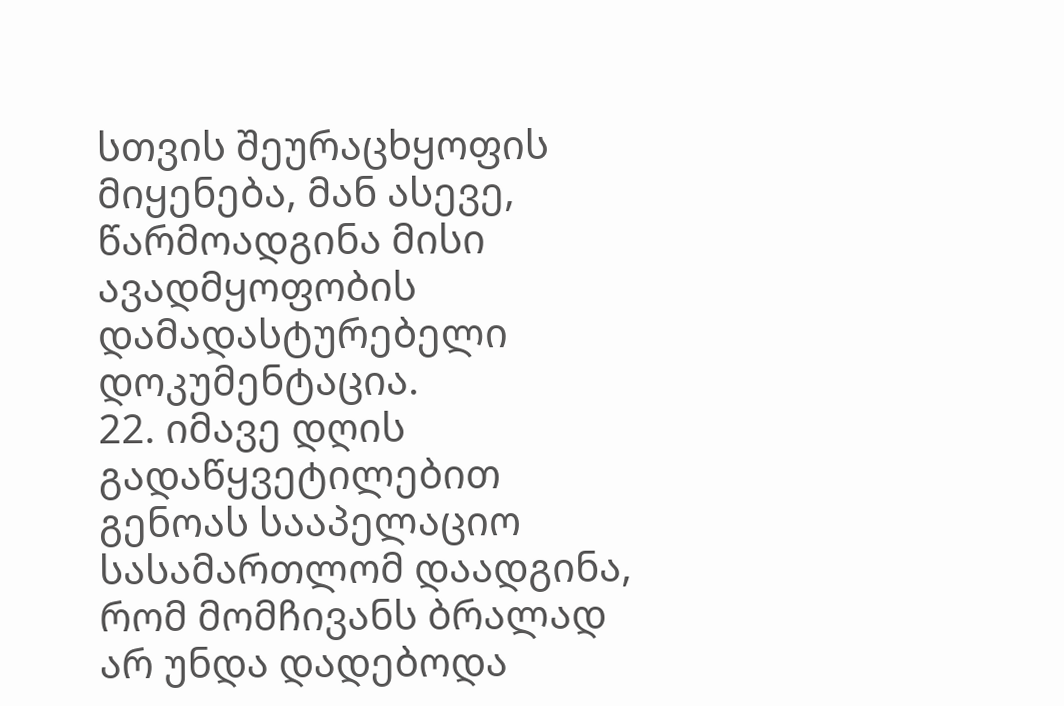სთვის შეურაცხყოფის მიყენება, მან ასევე, წარმოადგინა მისი ავადმყოფობის დამადასტურებელი დოკუმენტაცია.
22. იმავე დღის გადაწყვეტილებით გენოას სააპელაციო სასამართლომ დაადგინა, რომ მომჩივანს ბრალად არ უნდა დადებოდა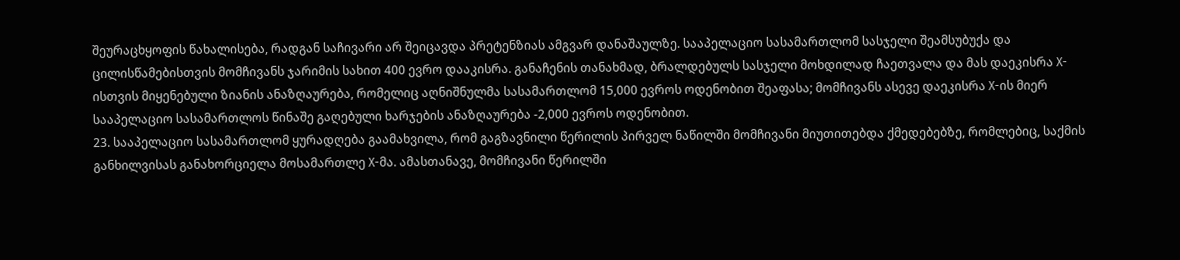შეურაცხყოფის წახალისება, რადგან საჩივარი არ შეიცავდა პრეტენზიას ამგვარ დანაშაულზე. სააპელაციო სასამართლომ სასჯელი შეამსუბუქა და ცილისწამებისთვის მომჩივანს ჯარიმის სახით 400 ევრო დააკისრა. განაჩენის თანახმად, ბრალდებულს სასჯელი მოხდილად ჩაეთვალა და მას დაეკისრა X-ისთვის მიყენებული ზიანის ანაზღაურება, რომელიც აღნიშნულმა სასამართლომ 15,000 ევროს ოდენობით შეაფასა; მომჩივანს ასევე დაეკისრა X-ის მიერ სააპელაციო სასამართლოს წინაშე გაღებული ხარჯების ანაზღაურება -2,000 ევროს ოდენობით.
23. სააპელაციო სასამართლომ ყურადღება გაამახვილა, რომ გაგზავნილი წერილის პირველ ნაწილში მომჩივანი მიუთითებდა ქმედებებზე, რომლებიც, საქმის განხილვისას განახორციელა მოსამართლე X-მა. ამასთანავე, მომჩივანი წერილში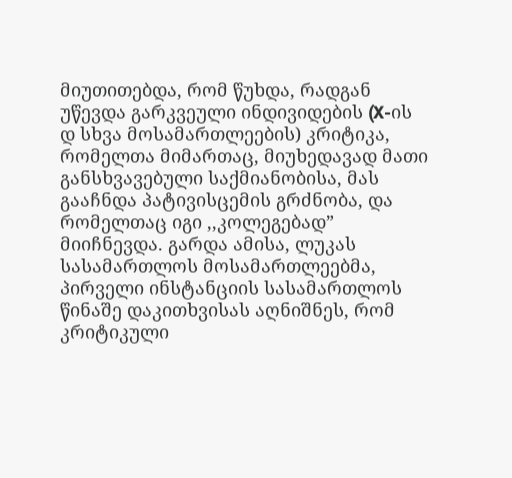მიუთითებდა, რომ წუხდა, რადგან უწევდა გარკვეული ინდივიდების (X-ის დ სხვა მოსამართლეების) კრიტიკა, რომელთა მიმართაც, მიუხედავად მათი განსხვავებული საქმიანობისა, მას გააჩნდა პატივისცემის გრძნობა, და რომელთაც იგი ,,კოლეგებად” მიიჩნევდა. გარდა ამისა, ლუკას სასამართლოს მოსამართლეებმა, პირველი ინსტანციის სასამართლოს წინაშე დაკითხვისას აღნიშნეს, რომ კრიტიკული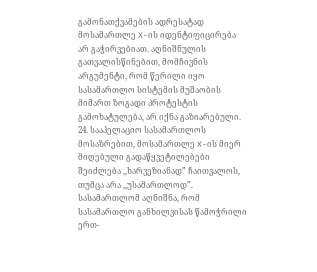გამონათქვამების ადრესატად მოსამართლე X-ის იდენტიფიცირება არ გაჭირვებიათ. აღნიშნულის გათვალისწინებით, მომჩივნის არგუმენტი, რომ წერილი იყო სასამართლო სისტემის მუშაობის მიმართ ზოგადი პროტესტის გამოხატულება, არ იქნა გაზიარებული.
24. სააპელაციო სასამართლოს მოსაზრებით, მოსამართლე X-ის მიერ მიღებული გადაწყვეტილებები შეიძლება ,,ხარვეზიანად” ჩაითვალოს, თუმცა არა ,,უსამართლოდ”. სასამართლომ აღნიშნა, რომ სასამართლო განხილვისას წამოჭრილი ერთ-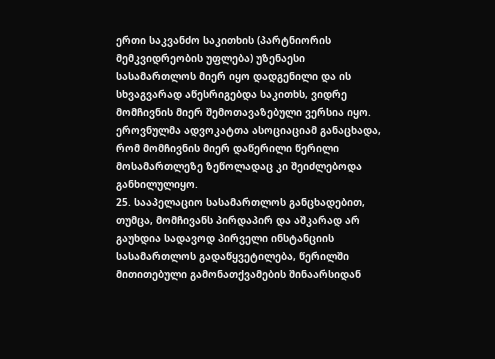ერთი საკვანძო საკითხის (პარტნიორის მემკვიდრეობის უფლება) უზენაესი სასამართლოს მიერ იყო დადგენილი და ის სხვაგვარად აწესრიგებდა საკითხს, ვიდრე მომჩივნის მიერ შემოთავაზებული ვერსია იყო. ეროვნულმა ადვოკატთა ასოციაციამ განაცხადა, რომ მომჩივნის მიერ დაწერილი წერილი მოსამართლეზე ზეწოლადაც კი შეიძლებოდა განხილულიყო.
25. სააპელაციო სასამართლოს განცხადებით, თუმცა, მომჩივანს პირდაპირ და აშკარად არ გაუხდია სადავოდ პირველი ინსტანციის სასამართლოს გადაწყვეტილება, წერილში მითითებული გამონათქვამების შინაარსიდან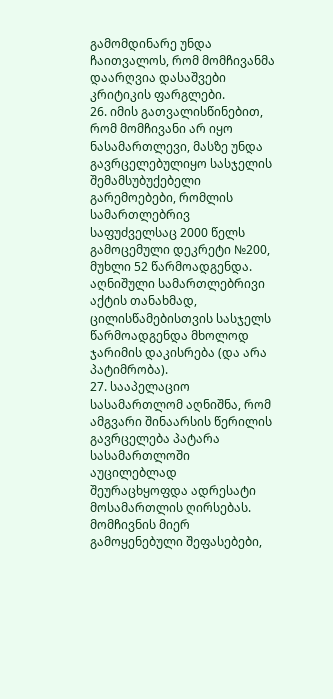გამომდინარე უნდა ჩაითვალოს, რომ მომჩივანმა დაარღვია დასაშვები კრიტიკის ფარგლები.
26. იმის გათვალისწინებით, რომ მომჩივანი არ იყო ნასამართლევი, მასზე უნდა გავრცელებულიყო სასჯელის შემამსუბუქებელი გარემოებები, რომლის სამართლებრივ საფუძველსაც 2000 წელს გამოცემული დეკრეტი №200, მუხლი 52 წარმოადგენდა. აღნიშული სამართლებრივი აქტის თანახმად, ცილისწამებისთვის სასჯელს წარმოადგენდა მხოლოდ ჯარიმის დაკისრება (და არა პატიმრობა).
27. სააპელაციო სასამართლომ აღნიშნა, რომ ამგვარი შინაარსის წერილის გავრცელება პატარა სასამართლოში აუცილებლად შეურაცხყოფდა ადრესატი მოსამართლის ღირსებას. მომჩივნის მიერ გამოყენებული შეფასებები,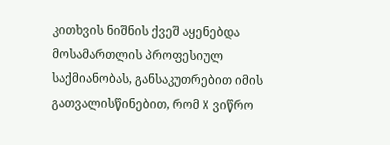კითხვის ნიშნის ქვეშ აყენებდა მოსამართლის პროფესიულ საქმიანობას, განსაკუთრებით იმის გათვალისწინებით, რომ X ვიწრო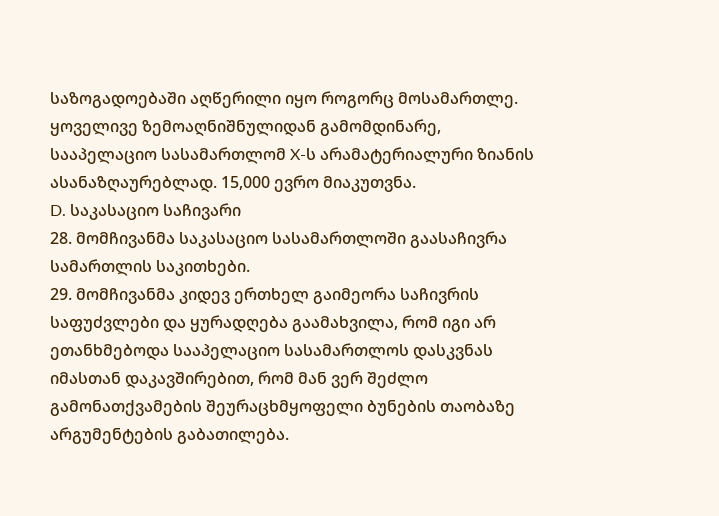საზოგადოებაში აღწერილი იყო როგორც მოსამართლე. ყოველივე ზემოაღნიშნულიდან გამომდინარე, სააპელაციო სასამართლომ X-ს არამატერიალური ზიანის ასანაზღაურებლად. 15,000 ევრო მიაკუთვნა.
D. საკასაციო საჩივარი
28. მომჩივანმა საკასაციო სასამართლოში გაასაჩივრა სამართლის საკითხები.
29. მომჩივანმა კიდევ ერთხელ გაიმეორა საჩივრის საფუძვლები და ყურადღება გაამახვილა, რომ იგი არ ეთანხმებოდა სააპელაციო სასამართლოს დასკვნას იმასთან დაკავშირებით, რომ მან ვერ შეძლო გამონათქვამების შეურაცხმყოფელი ბუნების თაობაზე არგუმენტების გაბათილება.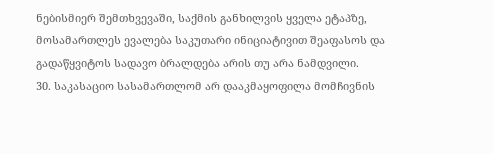ნებისმიერ შემთხვევაში, საქმის განხილვის ყველა ეტაპზე, მოსამართლეს ევალება საკუთარი ინიციატივით შეაფასოს და გადაწყვიტოს სადავო ბრალდება არის თუ არა ნამდვილი.
30. საკასაციო სასამართლომ არ დააკმაყოფილა მომჩივნის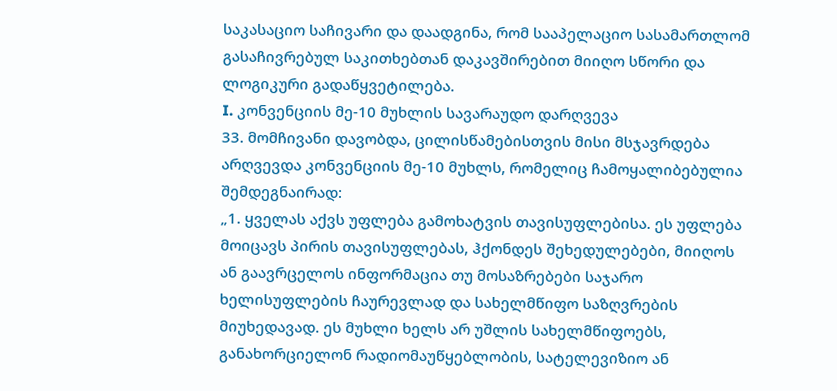საკასაციო საჩივარი და დაადგინა, რომ სააპელაციო სასამართლომ გასაჩივრებულ საკითხებთან დაკავშირებით მიიღო სწორი და ლოგიკური გადაწყვეტილება.
I. კონვენციის მე-10 მუხლის სავარაუდო დარღვევა
33. მომჩივანი დავობდა, ცილისწამებისთვის მისი მსჯავრდება არღვევდა კონვენციის მე-10 მუხლს, რომელიც ჩამოყალიბებულია შემდეგნაირად:
„1. ყველას აქვს უფლება გამოხატვის თავისუფლებისა. ეს უფლება მოიცავს პირის თავისუფლებას, ჰქონდეს შეხედულებები, მიიღოს ან გაავრცელოს ინფორმაცია თუ მოსაზრებები საჯარო ხელისუფლების ჩაურევლად და სახელმწიფო საზღვრების მიუხედავად. ეს მუხლი ხელს არ უშლის სახელმწიფოებს, განახორციელონ რადიომაუწყებლობის, სატელევიზიო ან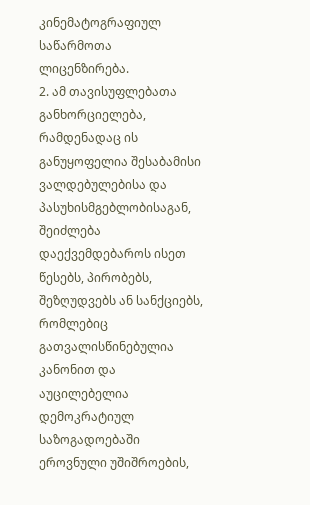კინემატოგრაფიულ საწარმოთა ლიცენზირება.
2. ამ თავისუფლებათა განხორციელება, რამდენადაც ის განუყოფელია შესაბამისი ვალდებულებისა და პასუხისმგებლობისაგან, შეიძლება დაექვემდებაროს ისეთ წესებს, პირობებს, შეზღუდვებს ან სანქციებს, რომლებიც გათვალისწინებულია კანონით და აუცილებელია დემოკრატიულ საზოგადოებაში ეროვნული უშიშროების,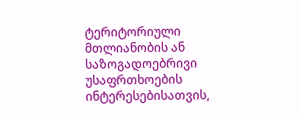ტერიტორიული მთლიანობის ან საზოგადოებრივი უსაფრთხოების ინტერესებისათვის,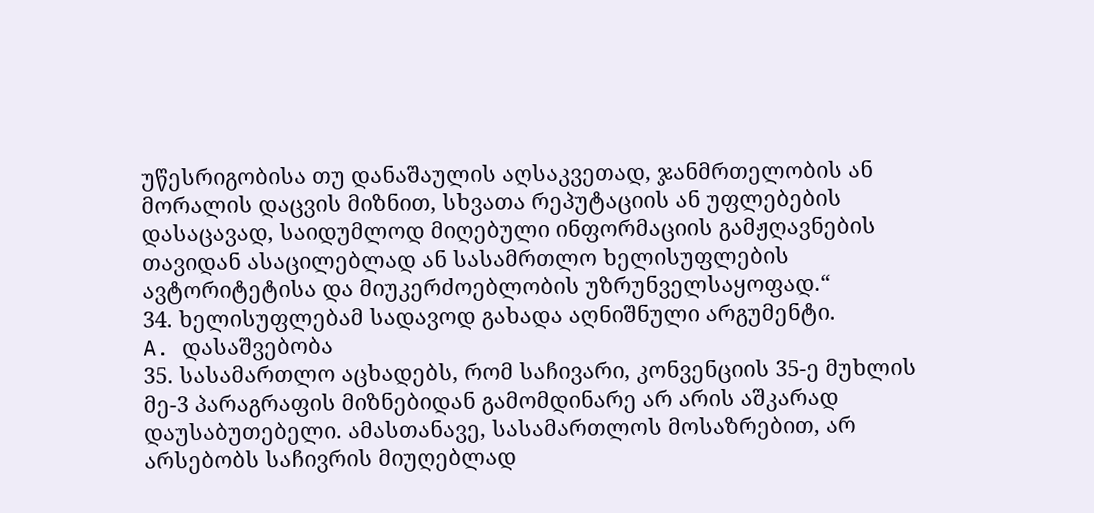უწესრიგობისა თუ დანაშაულის აღსაკვეთად, ჯანმრთელობის ან მორალის დაცვის მიზნით, სხვათა რეპუტაციის ან უფლებების დასაცავად, საიდუმლოდ მიღებული ინფორმაციის გამჟღავნების თავიდან ასაცილებლად ან სასამრთლო ხელისუფლების ავტორიტეტისა და მიუკერძოებლობის უზრუნველსაყოფად.“
34. ხელისუფლებამ სადავოდ გახადა აღნიშნული არგუმენტი.
A. დასაშვებობა
35. სასამართლო აცხადებს, რომ საჩივარი, კონვენციის 35-ე მუხლის მე-3 პარაგრაფის მიზნებიდან გამომდინარე არ არის აშკარად დაუსაბუთებელი. ამასთანავე, სასამართლოს მოსაზრებით, არ არსებობს საჩივრის მიუღებლად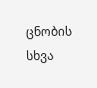ცნობის სხვა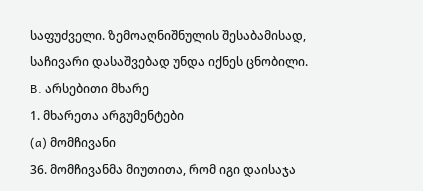საფუძველი. ზემოაღნიშნულის შესაბამისად, საჩივარი დასაშვებად უნდა იქნეს ცნობილი.
B. არსებითი მხარე
1. მხარეთა არგუმენტები
(a) მომჩივანი
36. მომჩივანმა მიუთითა, რომ იგი დაისაჯა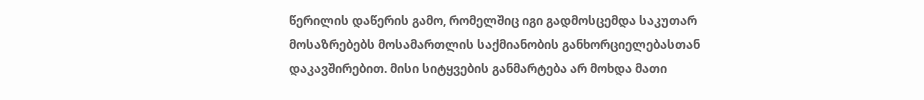წერილის დაწერის გამო, რომელშიც იგი გადმოსცემდა საკუთარ მოსაზრებებს მოსამართლის საქმიანობის განხორციელებასთან დაკავშირებით. მისი სიტყვების განმარტება არ მოხდა მათი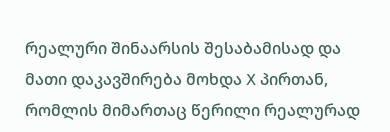რეალური შინაარსის შესაბამისად და მათი დაკავშირება მოხდა X პირთან, რომლის მიმართაც წერილი რეალურად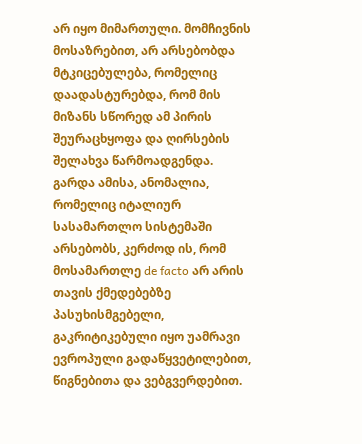არ იყო მიმართული. მომჩივნის მოსაზრებით, არ არსებობდა მტკიცებულება, რომელიც დაადასტურებდა, რომ მის მიზანს სწორედ ამ პირის შეურაცხყოფა და ღირსების შელახვა წარმოადგენდა. გარდა ამისა, ანომალია, რომელიც იტალიურ სასამართლო სისტემაში არსებობს, კერძოდ ის, რომ მოსამართლე de facto არ არის თავის ქმედებებზე პასუხისმგებელი, გაკრიტიკებული იყო უამრავი ევროპული გადაწყვეტილებით, წიგნებითა და ვებგვერდებით.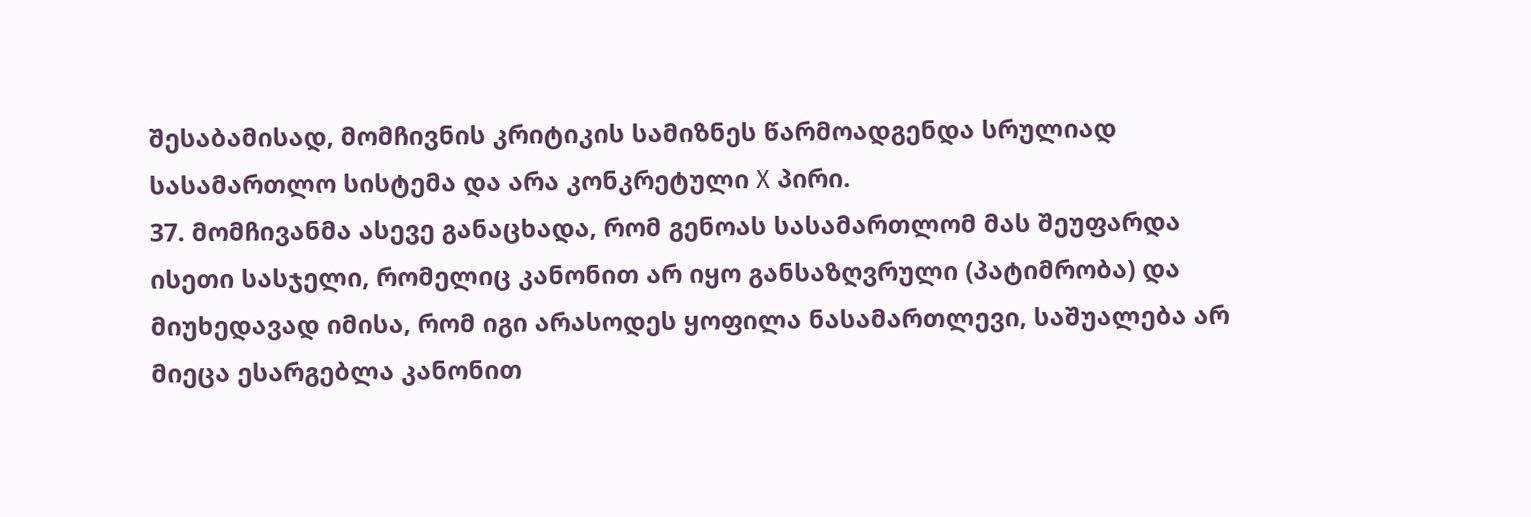შესაბამისად, მომჩივნის კრიტიკის სამიზნეს წარმოადგენდა სრულიად სასამართლო სისტემა და არა კონკრეტული X პირი.
37. მომჩივანმა ასევე განაცხადა, რომ გენოას სასამართლომ მას შეუფარდა ისეთი სასჯელი, რომელიც კანონით არ იყო განსაზღვრული (პატიმრობა) და მიუხედავად იმისა, რომ იგი არასოდეს ყოფილა ნასამართლევი, საშუალება არ მიეცა ესარგებლა კანონით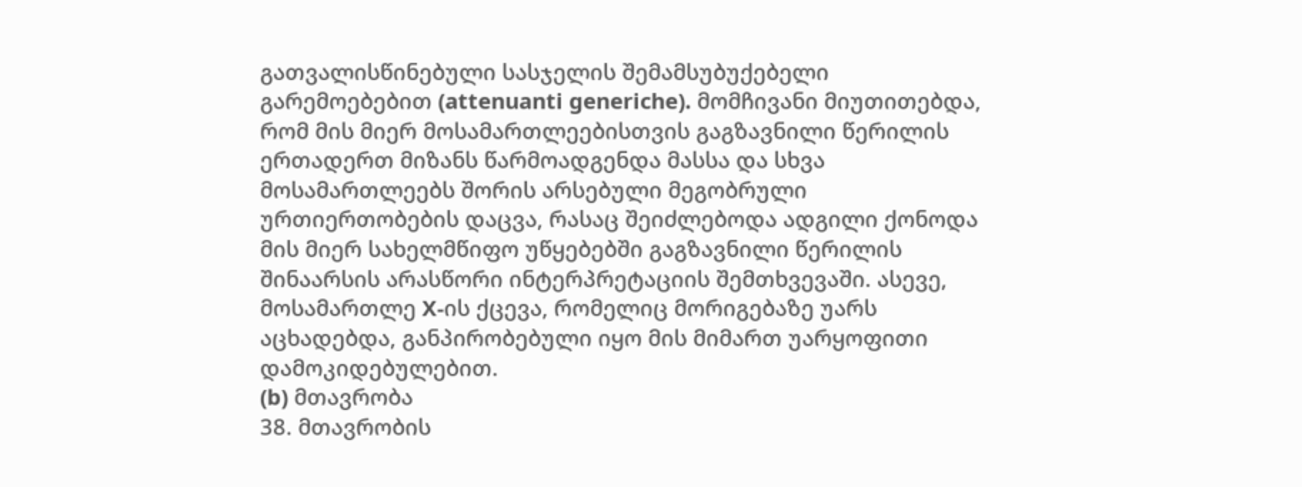გათვალისწინებული სასჯელის შემამსუბუქებელი გარემოებებით (attenuanti generiche). მომჩივანი მიუთითებდა, რომ მის მიერ მოსამართლეებისთვის გაგზავნილი წერილის ერთადერთ მიზანს წარმოადგენდა მასსა და სხვა მოსამართლეებს შორის არსებული მეგობრული ურთიერთობების დაცვა, რასაც შეიძლებოდა ადგილი ქონოდა მის მიერ სახელმწიფო უწყებებში გაგზავნილი წერილის შინაარსის არასწორი ინტერპრეტაციის შემთხვევაში. ასევე, მოსამართლე X-ის ქცევა, რომელიც მორიგებაზე უარს აცხადებდა, განპირობებული იყო მის მიმართ უარყოფითი დამოკიდებულებით.
(b) მთავრობა
38. მთავრობის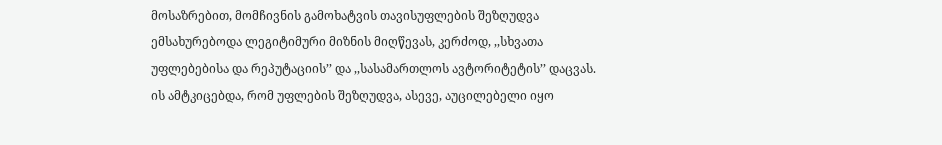მოსაზრებით, მომჩივნის გამოხატვის თავისუფლების შეზღუდვა ემსახურებოდა ლეგიტიმური მიზნის მიღწევას, კერძოდ, ,,სხვათა უფლებებისა და რეპუტაციის’’ და ,,სასამართლოს ავტორიტეტის’’ დაცვას. ის ამტკიცებდა, რომ უფლების შეზღუდვა, ასევე, აუცილებელი იყო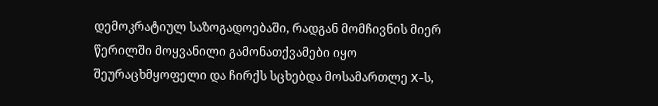დემოკრატიულ საზოგადოებაში, რადგან მომჩივნის მიერ წერილში მოყვანილი გამონათქვამები იყო შეურაცხმყოფელი და ჩირქს სცხებდა მოსამართლე X-ს,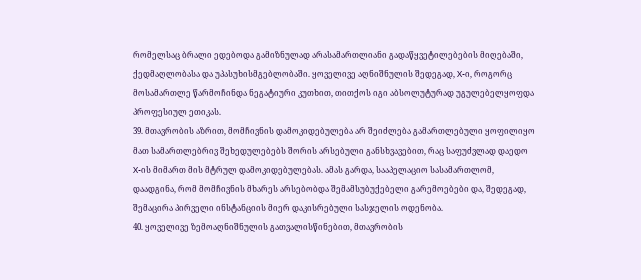რომელსაც ბრალი ედებოდა გამიზნულად არასამართლიანი გადაწყვეტილებების მიღებაში, ქედმაღლობასა და უპასუხისმგებლობაში. ყოველივე აღნიშნულის შედეგად, X-ი, როგორც მოსამართლე წარმოჩინდა ნეგატიური კუთხით, თითქოს იგი აბსოლუტურად უგულებელყოფდა პროფესიულ ეთიკას.
39. მთავრობის აზრით, მომჩივნის დამოკიდებულება არ შეიძლება გამართლებული ყოფილიყო მათ სამართლებრივ შეხედულებებს შორის არსებული განსხვავებით, რაც საფუძვლად დაედო X-ის მიმართ მის მტრულ დამოკიდებულებას. ამას გარდა, სააპელაციო სასამართლომ, დაადგინა, რომ მომჩივნის მხარეს არსებობდა შემამსუბუქებელი გარემოებები და, შედეგად, შემაცირა პირველი ინსტანციის მიერ დაკისრებული სასჯელის ოდენობა.
40. ყოველივე ზემოაღნიშნულის გათვალისწინებით, მთავრობის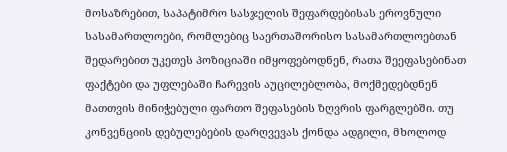მოსაზრებით, საპატიმრო სასჯელის შეფარდებისას ეროვნული სასამართლოები, რომლებიც საერთაშორისო სასამართლოებთან შედარებით უკეთეს პოზიციაში იმყოფებოდნენ, რათა შეეფასებინათ ფაქტები და უფლებაში ჩარევის აუცილებლობა, მოქმედებდნენ მათთვის მინიჭებული ფართო შეფასების ზღვრის ფარგლებში. თუ კონვენციის დებულებების დარღვევას ქონდა ადგილი, მხოლოდ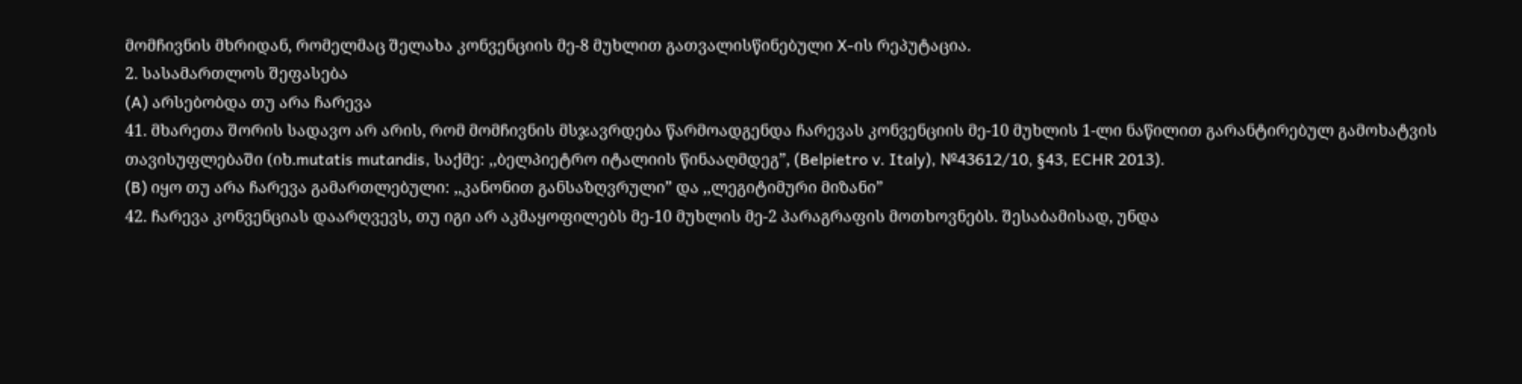მომჩივნის მხრიდან, რომელმაც შელახა კონვენციის მე-8 მუხლით გათვალისწინებული X-ის რეპუტაცია.
2. სასამართლოს შეფასება
(A) არსებობდა თუ არა ჩარევა
41. მხარეთა შორის სადავო არ არის, რომ მომჩივნის მსჯავრდება წარმოადგენდა ჩარევას კონვენციის მე-10 მუხლის 1-ლი ნაწილით გარანტირებულ გამოხატვის თავისუფლებაში (იხ.mutatis mutandis, საქმე: ,,ბელპიეტრო იტალიის წინააღმდეგ”, (Belpietro v. Italy), №43612/10, §43, ECHR 2013).
(B) იყო თუ არა ჩარევა გამართლებული: ,,კანონით განსაზღვრული” და ,,ლეგიტიმური მიზანი”
42. ჩარევა კონვენციას დაარღვევს, თუ იგი არ აკმაყოფილებს მე-10 მუხლის მე-2 პარაგრაფის მოთხოვნებს. შესაბამისად, უნდა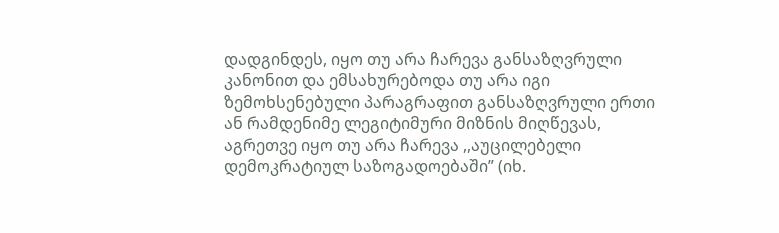დადგინდეს, იყო თუ არა ჩარევა განსაზღვრული კანონით და ემსახურებოდა თუ არა იგი ზემოხსენებული პარაგრაფით განსაზღვრული ერთი ან რამდენიმე ლეგიტიმური მიზნის მიღწევას, აგრეთვე იყო თუ არა ჩარევა ,,აუცილებელი დემოკრატიულ საზოგადოებაში” (იხ.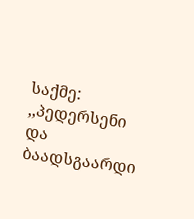საქმე: ,,პედერსენი და ბაადსგაარდი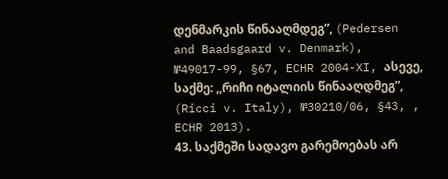დენმარკის წინააღმდეგ”, (Pedersen and Baadsgaard v. Denmark), №49017-99, §67, ECHR 2004-XI, ასევე, საქმე: ,,რიჩი იტალიის წინააღდმეგ”, (Ricci v. Italy), №30210/06, §43, , ECHR 2013).
43. საქმეში სადავო გარემოებას არ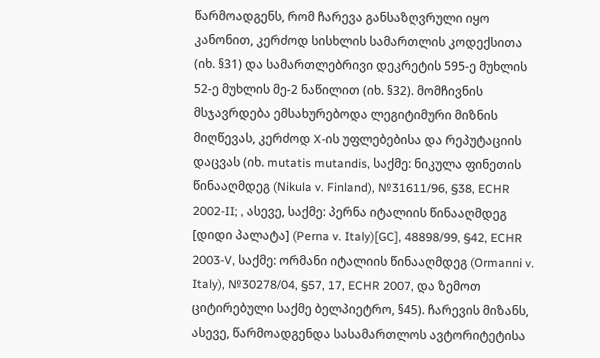წარმოადგენს, რომ ჩარევა განსაზღვრული იყო კანონით, კერძოდ სისხლის სამართლის კოდექსითა (იხ. §31) და სამართლებრივი დეკრეტის 595-ე მუხლის 52-ე მუხლის მე-2 ნაწილით (იხ. §32). მომჩივნის მსჯავრდება ემსახურებოდა ლეგიტიმური მიზნის მიღწევას, კერძოდ X-ის უფლებებისა და რეპუტაციის დაცვას (იხ. mutatis mutandis, საქმე: ნიკულა ფინეთის წინააღმდეგ (Nikula v. Finland), №31611/96, §38, ECHR 2002-II; , ასევე, საქმე: პერნა იტალიის წინააღმდეგ [დიდი პალატა] (Perna v. Italy)[GC], 48898/99, §42, ECHR 2003-V, საქმე: ორმანი იტალიის წინააღმდეგ (Ormanni v. Italy), №30278/04, §57, 17, ECHR 2007, და ზემოთ ციტირებული საქმე ბელპიეტრო, §45). ჩარევის მიზანს, ასევე, წარმოადგენდა სასამართლოს ავტორიტეტისა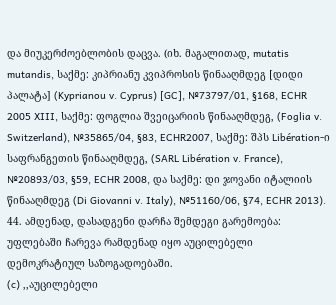და მიუკერძოებლობის დაცვა. (იხ. მაგალითად, mutatis mutandis, საქმე: კიპრიანუ კვიპროსის წინააღმდეგ [დიდი პალატა] (Kyprianou v. Cyprus) [GC], №73797/01, §168, ECHR 2005 XIII, საქმე: ფოგლია შვეიცარიის წინააღმდეგ, (Foglia v. Switzerland), №35865/04, §83, ECHR2007, საქმე: შპს Libération-ი საფრანგეთის წინააღმდეგ, (SARL Libération v. France), №20893/03, §59, ECHR 2008, და საქმე: დი ჯოვანი იტალიის წინააღმდეგ (Di Giovanni v. Italy), №51160/06, §74, ECHR 2013).
44. ამდენად, დასადგენი დარჩა შემდეგი გარემოება: უფლებაში ჩარევა რამდენად იყო აუცილებელი დემოკრატიულ საზოგადოებაში.
(c) ,,აუცილებელი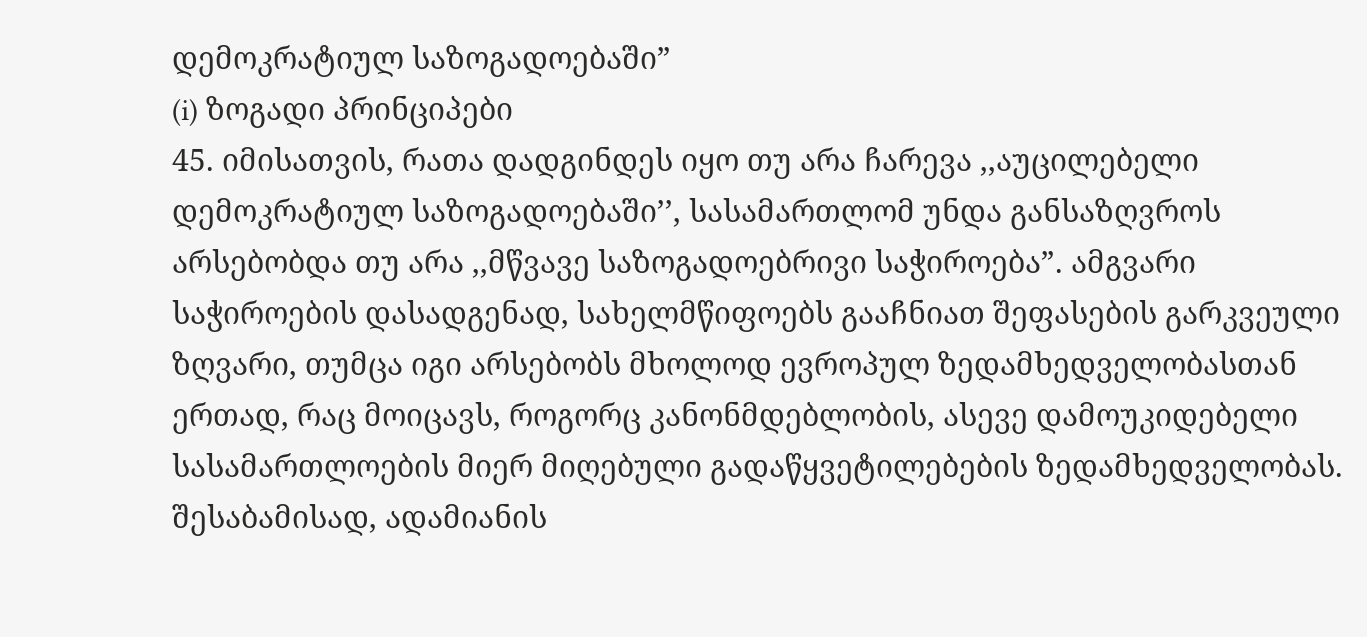დემოკრატიულ საზოგადოებაში”
(i) ზოგადი პრინციპები
45. იმისათვის, რათა დადგინდეს იყო თუ არა ჩარევა ,,აუცილებელი დემოკრატიულ საზოგადოებაში’’, სასამართლომ უნდა განსაზღვროს არსებობდა თუ არა ,,მწვავე საზოგადოებრივი საჭიროება”. ამგვარი საჭიროების დასადგენად, სახელმწიფოებს გააჩნიათ შეფასების გარკვეული ზღვარი, თუმცა იგი არსებობს მხოლოდ ევროპულ ზედამხედველობასთან ერთად, რაც მოიცავს, როგორც კანონმდებლობის, ასევე დამოუკიდებელი სასამართლოების მიერ მიღებული გადაწყვეტილებების ზედამხედველობას. შესაბამისად, ადამიანის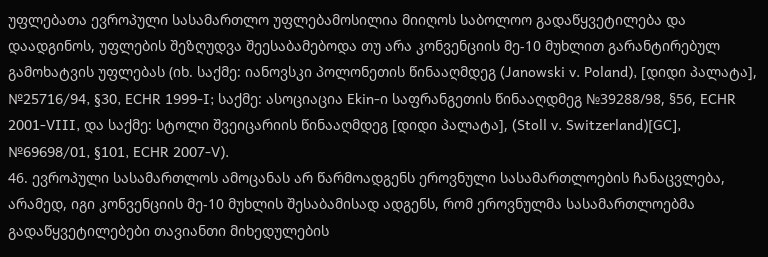უფლებათა ევროპული სასამართლო უფლებამოსილია მიიღოს საბოლოო გადაწყვეტილება და დაადგინოს, უფლების შეზღუდვა შეესაბამებოდა თუ არა კონვენციის მე-10 მუხლით გარანტირებულ გამოხატვის უფლებას (იხ. საქმე: იანოვსკი პოლონეთის წინააღმდეგ (Janowski v. Poland), [დიდი პალატა], №25716/94, §30, ECHR 1999-I; საქმე: ასოციაცია Ekin-ი საფრანგეთის წინააღდმეგ №39288/98, §56, ECHR 2001‑VIII, და საქმე: სტოლი შვეიცარიის წინააღმდეგ [დიდი პალატა], (Stoll v. Switzerland)[GC], №69698/01, §101, ECHR 2007-V).
46. ევროპული სასამართლოს ამოცანას არ წარმოადგენს ეროვნული სასამართლოების ჩანაცვლება, არამედ, იგი კონვენციის მე-10 მუხლის შესაბამისად ადგენს, რომ ეროვნულმა სასამართლოებმა გადაწყვეტილებები თავიანთი მიხედულების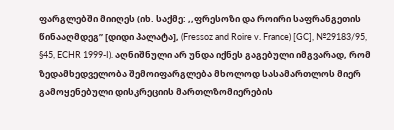ფარგლებში მიიღეს (იხ. საქმე: ,,ფრესოზი და როირი საფრანგეთის წინააღმდეგ” [დიდი პალატა], (Fressoz and Roire v. France) [GC], №29183/95, §45, ECHR 1999-I). აღნიშნული არ უნდა იქნეს გაგებული იმგვარად, რომ ზედამხედველობა შემოიფარგლება მხოლოდ სასამართლოს მიერ გამოყენებული დისკრეციის მართლზომიერების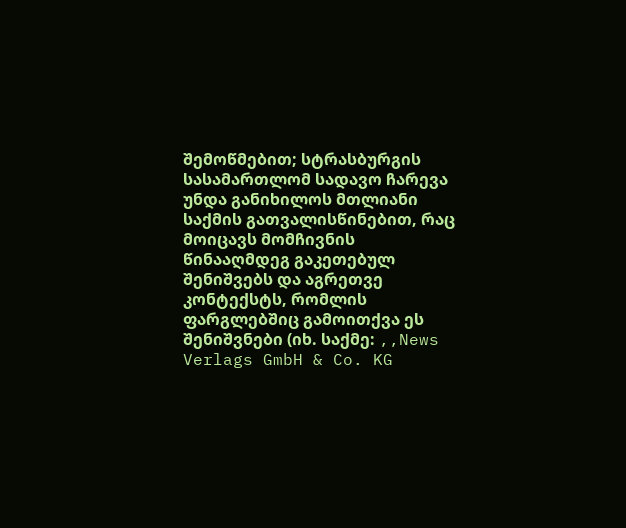შემოწმებით; სტრასბურგის სასამართლომ სადავო ჩარევა უნდა განიხილოს მთლიანი საქმის გათვალისწინებით, რაც მოიცავს მომჩივნის წინააღმდეგ გაკეთებულ შენიშვებს და აგრეთვე კონტექსტს, რომლის ფარგლებშიც გამოითქვა ეს შენიშვნები (იხ. საქმე: ,,News Verlags GmbH & Co. KG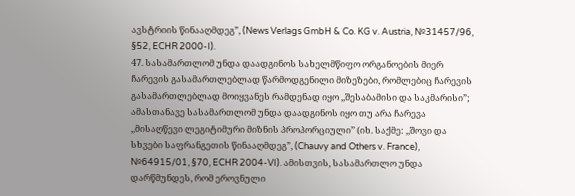ავსტრიის წინააღმდეგ”, (News Verlags GmbH & Co. KG v. Austria, №31457/96, §52, ECHR 2000-I).
47. სასამართლომ უნდა დაადგინოს სახელმწიფო ორგანოების მიერ ჩარევის გასამართლებლად წარმოდგენილი მიზეზები, რომლებიც ჩარევის გასამართლებლად მოიყვანეს რამდენად იყო ,,შესაბამისი და საკმარისი”; ამასთანავე სასამართლომ უნდა დაადგინოს იყო თუ არა ჩარევა ,,მისაღწევი ლეგიტიმური მიზნის პროპორციული’’ (იხ. საქმე: ,,შოვი და სხვები საფრანგეთის წინააღმდეგ”, (Chauvy and Others v. France), №64915/01, §70, ECHR 2004-VI). ამისთვის, სასამართლო უნდა დარწმუნდეს, რომ ეროვნული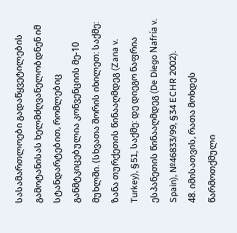სასამართლოები გადაწყვეტილების გამოტანისას ხელმძღვანელობდნენ იმ სტანდარტებით, რომლებიც განმტკიცებულია კონვენციის მე-10 მუხლში. (სხვათა შორის იხილეთ: საქმე: ზანა თურქეთის წინააღმდეგ (Zana v. Turkey), §51, საქმე: დე დიეგო ნაფრია ესპანეთის წინააღმდეგ (De Diego Nafría v. Spain), №46833/99, §34 ECHR 2002).
48. იმისათვის, რათა მოხდეს წარმოთქმული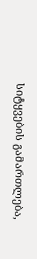სიტყვების გამართლება,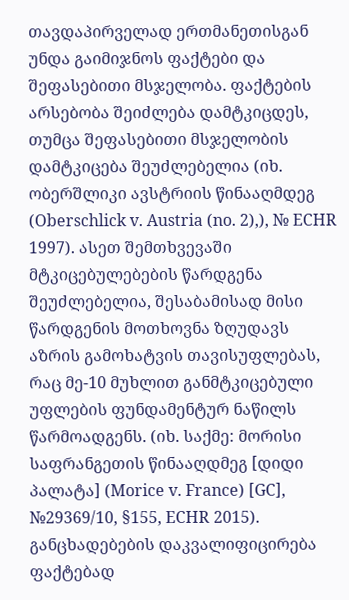თავდაპირველად ერთმანეთისგან უნდა გაიმიჯნოს ფაქტები და შეფასებითი მსჯელობა. ფაქტების არსებობა შეიძლება დამტკიცდეს, თუმცა შეფასებითი მსჯელობის დამტკიცება შეუძლებელია (იხ. ობერშლიკი ავსტრიის წინააღმდეგ (Oberschlick v. Austria (no. 2),), № ECHR 1997). ასეთ შემთხვევაში მტკიცებულებების წარდგენა შეუძლებელია, შესაბამისად მისი წარდგენის მოთხოვნა ზღუდავს აზრის გამოხატვის თავისუფლებას, რაც მე-10 მუხლით განმტკიცებული უფლების ფუნდამენტურ ნაწილს წარმოადგენს. (იხ. საქმე: მორისი საფრანგეთის წინააღდმეგ [დიდი პალატა] (Morice v. France) [GC], №29369/10, §155, ECHR 2015). განცხადებების დაკვალიფიცირება ფაქტებად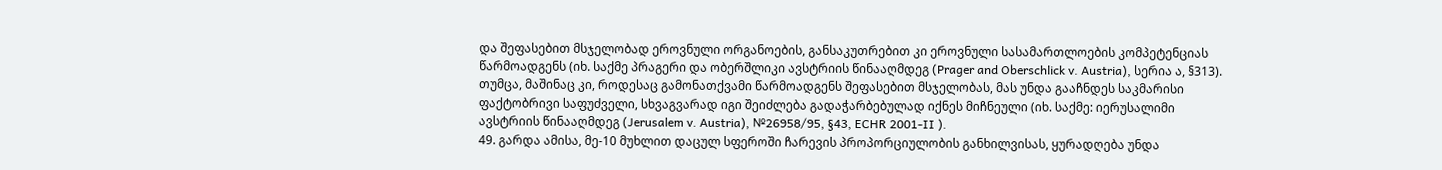და შეფასებით მსჯელობად ეროვნული ორგანოების, განსაკუთრებით კი ეროვნული სასამართლოების კომპეტენციას წარმოადგენს (იხ. საქმე პრაგერი და ობერშლიკი ავსტრიის წინააღმდეგ (Prager and Oberschlick v. Austria), სერია ა, §313). თუმცა, მაშინაც კი, როდესაც გამონათქვამი წარმოადგენს შეფასებით მსჯელობას, მას უნდა გააჩნდეს საკმარისი ფაქტობრივი საფუძველი, სხვაგვარად იგი შეიძლება გადაჭარბებულად იქნეს მიჩნეული (იხ. საქმე: იერუსალიმი ავსტრიის წინააღმდეგ (Jerusalem v. Austria), №26958/95, §43, ECHR 2001-II ).
49. გარდა ამისა, მე-10 მუხლით დაცულ სფეროში ჩარევის პროპორციულობის განხილვისას, ყურადღება უნდა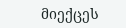მიექცეს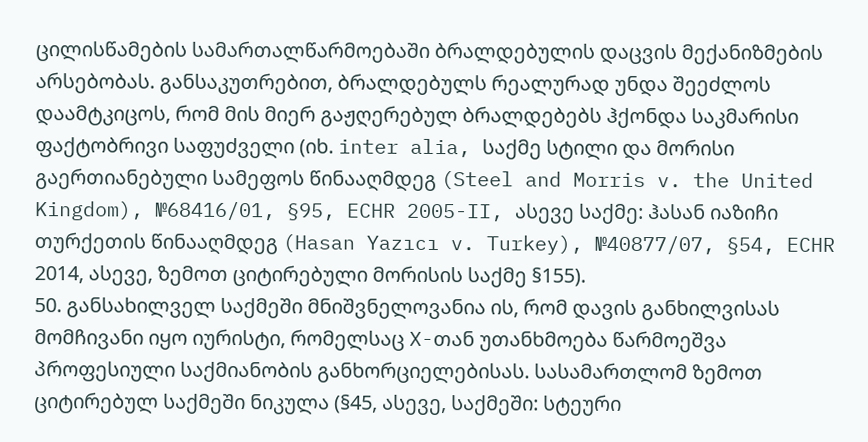ცილისწამების სამართალწარმოებაში ბრალდებულის დაცვის მექანიზმების არსებობას. განსაკუთრებით, ბრალდებულს რეალურად უნდა შეეძლოს დაამტკიცოს, რომ მის მიერ გაჟღერებულ ბრალდებებს ჰქონდა საკმარისი ფაქტობრივი საფუძველი (იხ. inter alia, საქმე სტილი და მორისი გაერთიანებული სამეფოს წინააღმდეგ (Steel and Morris v. the United Kingdom), №68416/01, §95, ECHR 2005-II, ასევე საქმე: ჰასან იაზიჩი თურქეთის წინააღმდეგ (Hasan Yazıcı v. Turkey), №40877/07, §54, ECHR 2014, ასევე, ზემოთ ციტირებული მორისის საქმე §155).
50. განსახილველ საქმეში მნიშვნელოვანია ის, რომ დავის განხილვისას მომჩივანი იყო იურისტი, რომელსაც X-თან უთანხმოება წარმოეშვა პროფესიული საქმიანობის განხორციელებისას. სასამართლომ ზემოთ ციტირებულ საქმეში ნიკულა (§45, ასევე, საქმეში: სტეური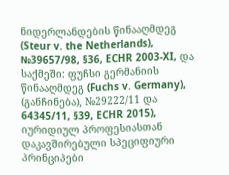ნიდერლანდების წინააღმდეგ (Steur v. the Netherlands), №39657/98, §36, ECHR 2003-XI, და საქმეში: ფუჩსი გერმანიის წინააღმდეგ (Fuchs v. Germany), (განჩინება), №29222/11 და 64345/11, §39, ECHR 2015), იურიდიულ პროფესიასთან დაკავშირებული სპეციფიური პრინციპები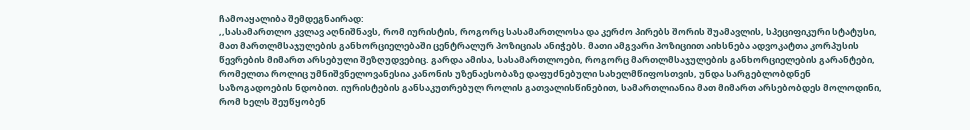ჩამოაყალიბა შემდეგნაირად:
,,სასამართლო კვლავ აღნიშნავს, რომ იურისტის, როგორც სასამართლოსა და კერძო პირებს შორის შუამავლის, სპეციფიკური სტატუსი, მათ მართლმსაჯულების განხორციელებაში ცენტრალურ პოზიციას ანიჭებს. მათი ამგვარი პოზიციით აიხსნება ადვოკატთა კორპუსის წევრების მიმართ არსებული შეზღუდვებიც. გარდა ამისა, სასამართლოები, როგორც მართლმსაჯულების განხორციელების გარანტები, რომელთა როლიც უმნიშვნელოვანესია კანონის უზენაესობაზე დაფუძნებული სახელმწიფოსთვის, უნდა სარგებლობდნენ საზოგადოების ნდობით. იურისტების განსაკუთრებულ როლის გათვალისწინებით, სამართლიანია მათ მიმართ არსებობდეს მოლოდინი, რომ ხელს შეუწყობენ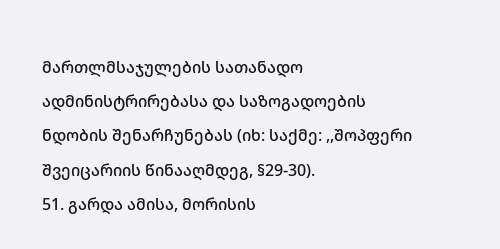მართლმსაჯულების სათანადო ადმინისტრირებასა და საზოგადოების ნდობის შენარჩუნებას (იხ: საქმე: ,,შოპფერი შვეიცარიის წინააღმდეგ, §29-30).
51. გარდა ამისა, მორისის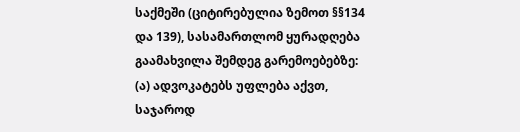საქმეში (ციტირებულია ზემოთ §§134 და 139), სასამართლომ ყურადღება გაამახვილა შემდეგ გარემოებებზე: (ა) ადვოკატებს უფლება აქვთ, საჯაროდ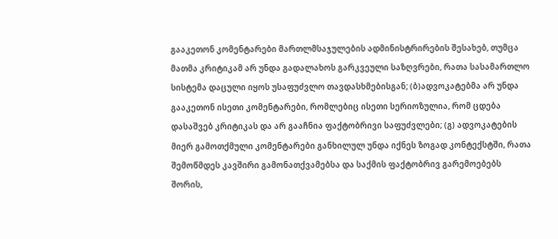გააკეთონ კომენტარები მართლმსაჯულების ადმინისტრირების შესახებ, თუმცა მათმა კრიტიკამ არ უნდა გადალახოს გარკვეული საზღვრები, რათა სასამართლო სისტემა დაცული იყოს უსაფუძვლო თავდასხმებისგან; (ბ)ადვოკატებმა არ უნდა გააკეთონ ისეთი კომენტარები, რომლებიც ისეთი სერიოზულია, რომ ცდება დასაშვებ კრიტიკას და არ გააჩნია ფაქტობრივი საფუძვლები; (გ) ადვოკატების მიერ გამოთქმული კომენტარები განხილულ უნდა იქნეს ზოგად კონტექსტში, რათა შემოწმდეს კავშირი გამონათქვამებსა და საქმის ფაქტობრივ გარემოებებს შორის,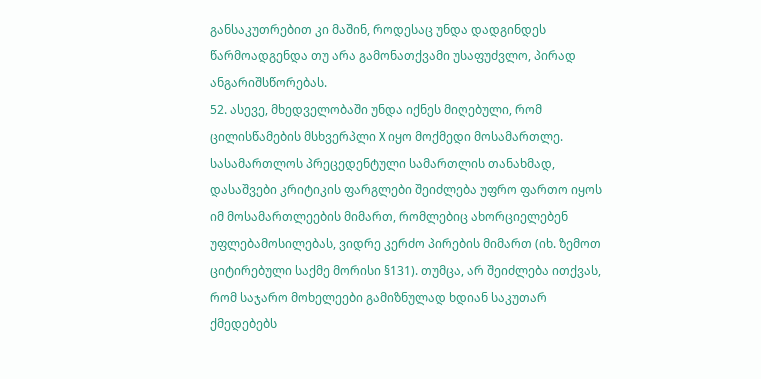განსაკუთრებით კი მაშინ, როდესაც უნდა დადგინდეს წარმოადგენდა თუ არა გამონათქვამი უსაფუძვლო, პირად ანგარიშსწორებას.
52. ასევე, მხედველობაში უნდა იქნეს მიღებული, რომ ცილისწამების მსხვერპლი X იყო მოქმედი მოსამართლე. სასამართლოს პრეცედენტული სამართლის თანახმად, დასაშვები კრიტიკის ფარგლები შეიძლება უფრო ფართო იყოს იმ მოსამართლეების მიმართ, რომლებიც ახორციელებენ უფლებამოსილებას, ვიდრე კერძო პირების მიმართ (იხ. ზემოთ ციტირებული საქმე მორისი §131). თუმცა, არ შეიძლება ითქვას, რომ საჯარო მოხელეები გამიზნულად ხდიან საკუთარ ქმედებებს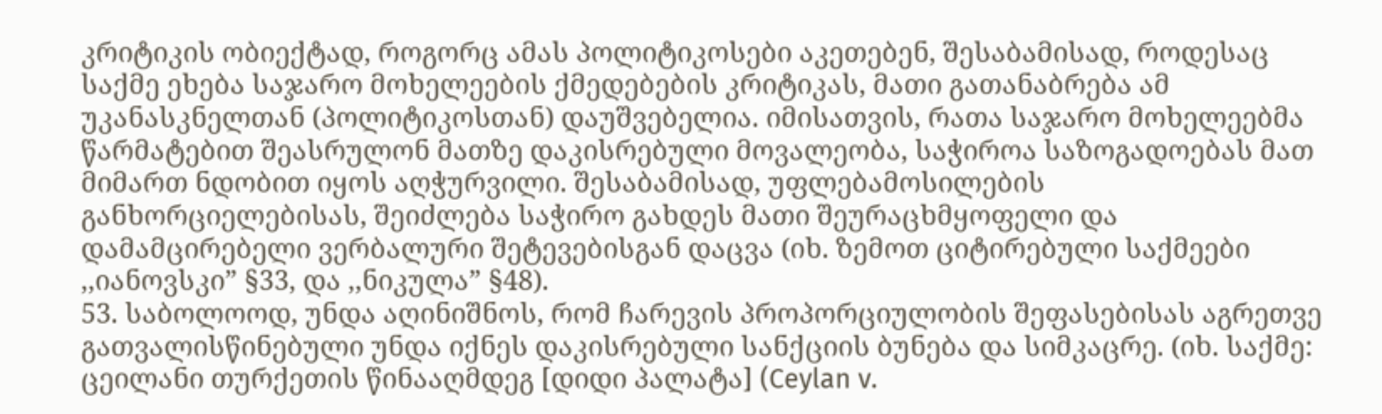კრიტიკის ობიექტად, როგორც ამას პოლიტიკოსები აკეთებენ, შესაბამისად, როდესაც საქმე ეხება საჯარო მოხელეების ქმედებების კრიტიკას, მათი გათანაბრება ამ უკანასკნელთან (პოლიტიკოსთან) დაუშვებელია. იმისათვის, რათა საჯარო მოხელეებმა წარმატებით შეასრულონ მათზე დაკისრებული მოვალეობა, საჭიროა საზოგადოებას მათ მიმართ ნდობით იყოს აღჭურვილი. შესაბამისად, უფლებამოსილების განხორციელებისას, შეიძლება საჭირო გახდეს მათი შეურაცხმყოფელი და დამამცირებელი ვერბალური შეტევებისგან დაცვა (იხ. ზემოთ ციტირებული საქმეები ,,იანოვსკი” §33, და ,,ნიკულა” §48).
53. საბოლოოდ, უნდა აღინიშნოს, რომ ჩარევის პროპორციულობის შეფასებისას აგრეთვე გათვალისწინებული უნდა იქნეს დაკისრებული სანქციის ბუნება და სიმკაცრე. (იხ. საქმე: ცეილანი თურქეთის წინააღმდეგ [დიდი პალატა] (Ceylan v.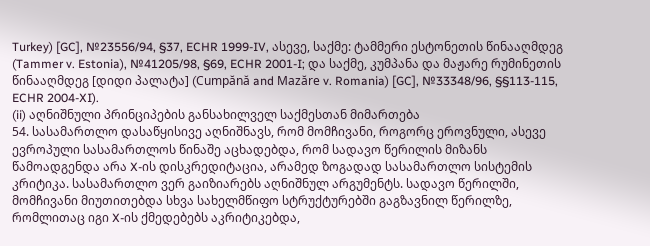Turkey) [GC], №23556/94, §37, ECHR 1999-IV, ასევე, საქმე: ტამმერი ესტონეთის წინააღმდეგ (Tammer v. Estonia), №41205/98, §69, ECHR 2001-I; და საქმე, კუმპანა და მაჟარე რუმინეთის წინააღმდეგ [დიდი პალატა] (Cumpănă and Mazăre v. Romania) [GC], №33348/96, §§113-115, ECHR 2004-XI).
(ii) აღნიშნული პრინციპების განსახილველ საქმესთან მიმართება
54. სასამართლო დასაწყისივე აღნიშნავს, რომ მომჩივანი, როგორც ეროვნული, ასევე ევროპული სასამართლოს წინაშე აცხადებდა, რომ სადავო წერილის მიზანს წამოადგენდა არა X-ის დისკრედიტაცია, არამედ ზოგადად სასამართლო სისტემის კრიტიკა. სასამართლო ვერ გაიზიარებს აღნიშნულ არგუმენტს. სადავო წერილში, მომჩივანი მიუთითებდა სხვა სახელმწიფო სტრუქტურებში გაგზავნილ წერილზე, რომლითაც იგი X-ის ქმედებებს აკრიტიკებდა,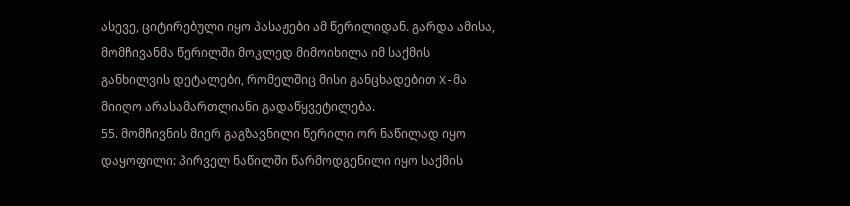ასევე, ციტირებული იყო პასაჟები ამ წერილიდან. გარდა ამისა, მომჩივანმა წერილში მოკლედ მიმოიხილა იმ საქმის განხილვის დეტალები, რომელშიც მისი განცხადებით X-მა მიიღო არასამართლიანი გადაწყვეტილება.
55. მომჩივნის მიერ გაგზავნილი წერილი ორ ნაწილად იყო დაყოფილი: პირველ ნაწილში წარმოდგენილი იყო საქმის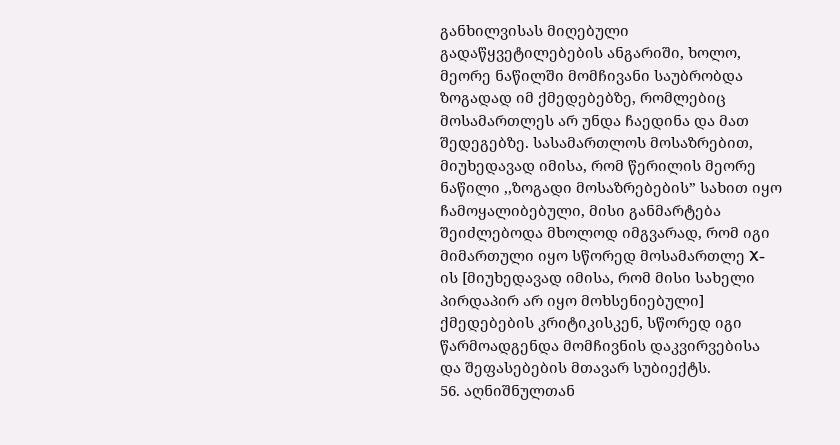განხილვისას მიღებული გადაწყვეტილებების ანგარიში, ხოლო, მეორე ნაწილში მომჩივანი საუბრობდა ზოგადად იმ ქმედებებზე, რომლებიც მოსამართლეს არ უნდა ჩაედინა და მათ შედეგებზე. სასამართლოს მოსაზრებით, მიუხედავად იმისა, რომ წერილის მეორე ნაწილი ,,ზოგადი მოსაზრებების” სახით იყო ჩამოყალიბებული, მისი განმარტება შეიძლებოდა მხოლოდ იმგვარად, რომ იგი მიმართული იყო სწორედ მოსამართლე X-ის [მიუხედავად იმისა, რომ მისი სახელი პირდაპირ არ იყო მოხსენიებული] ქმედებების კრიტიკისკენ, სწორედ იგი წარმოადგენდა მომჩივნის დაკვირვებისა და შეფასებების მთავარ სუბიექტს.
56. აღნიშნულთან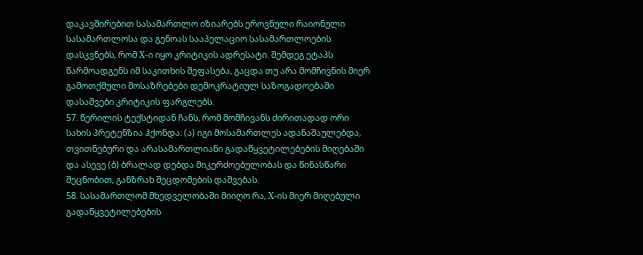დაკავშირებით სასამართლო იზიარებს ეროვნული რაიონული სასამართლოსა და გენოას სააპელაციო სასამართლოების დასკვნებს, რომ X-ი იყო კრიტიკის ადრესატი. შემდეგ ეტაპს წარმოადგენს იმ საკითხის შეფასება, გაცდა თუ არა მომჩივნის მიერ გამოთქმული მოსაზრებები დემოკრატიულ საზოგადოებაში დასაშვები კრიტიკის ფარგლებს.
57. წერილის ტექსტიდან ჩანს, რომ მომჩივანს ძირითადად ორი სახის პრეტენზია ჰქონდა: (ა) იგი მოსამართლეს ადანაშაულებდა, თვითნებური და არასამართლიანი გადაწყვეტილებების მიღებაში და ასევე (ბ) ბრალად დებდა მიკერძოებულობას და წინასწარი შეცნობით, განზრახ შეცდომების დაშვებას.
58. სასამართლომ მხედველობაში მიიღო რა, X-ის მიერ მიღებული გადაწყვეტილებების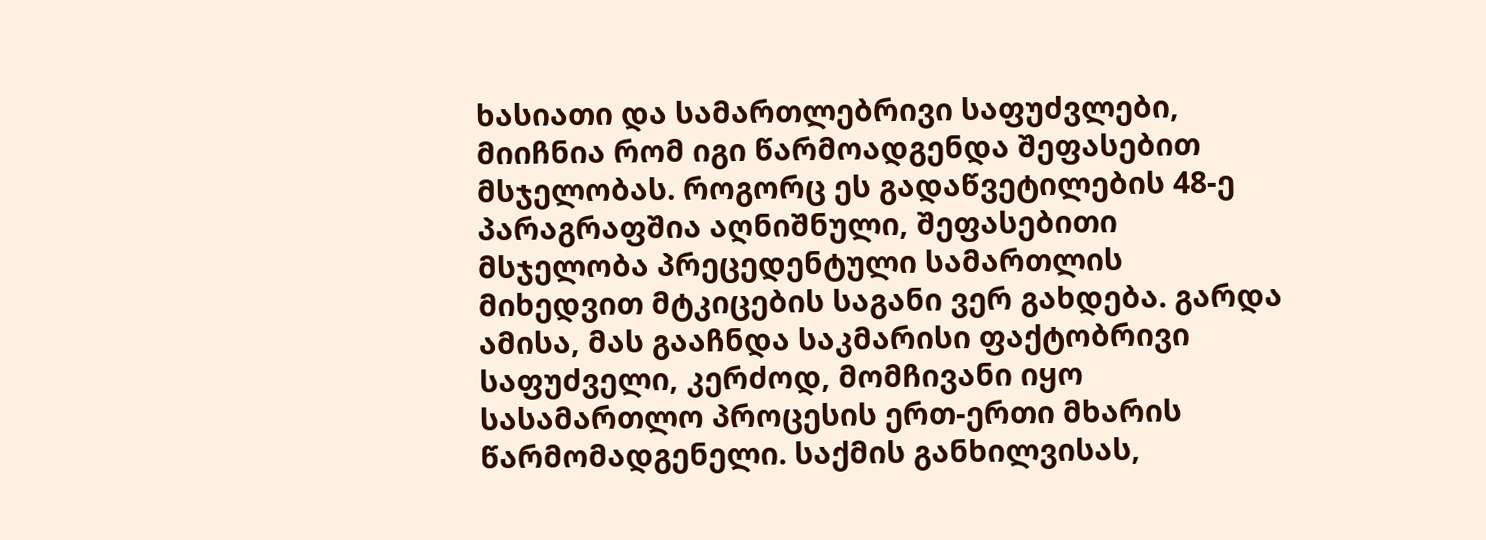ხასიათი და სამართლებრივი საფუძვლები, მიიჩნია რომ იგი წარმოადგენდა შეფასებით მსჯელობას. როგორც ეს გადაწვეტილების 48-ე პარაგრაფშია აღნიშნული, შეფასებითი მსჯელობა პრეცედენტული სამართლის მიხედვით მტკიცების საგანი ვერ გახდება. გარდა ამისა, მას გააჩნდა საკმარისი ფაქტობრივი საფუძველი, კერძოდ, მომჩივანი იყო სასამართლო პროცესის ერთ-ერთი მხარის წარმომადგენელი. საქმის განხილვისას,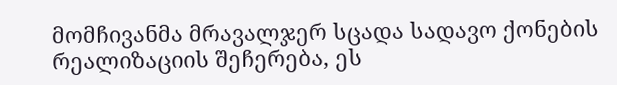მომჩივანმა მრავალჯერ სცადა სადავო ქონების რეალიზაციის შეჩერება, ეს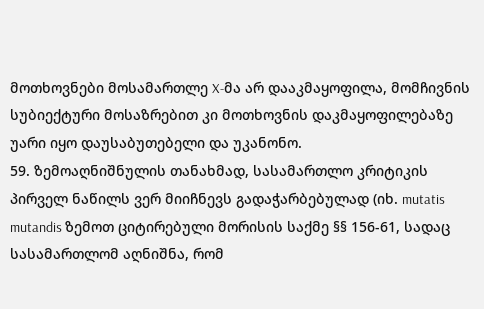მოთხოვნები მოსამართლე X-მა არ დააკმაყოფილა, მომჩივნის სუბიექტური მოსაზრებით კი მოთხოვნის დაკმაყოფილებაზე უარი იყო დაუსაბუთებელი და უკანონო.
59. ზემოაღნიშნულის თანახმად, სასამართლო კრიტიკის პირველ ნაწილს ვერ მიიჩნევს გადაჭარბებულად (იხ. mutatis mutandis ზემოთ ციტირებული მორისის საქმე §§ 156-61, სადაც სასამართლომ აღნიშნა, რომ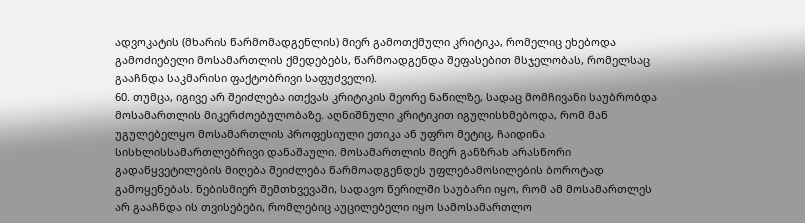ადვოკატის (მხარის წარმომადგენლის) მიერ გამოთქმული კრიტიკა, რომელიც ეხებოდა გამოძიებელი მოსამართლის ქმედებებს, წარმოადგენდა შეფასებით მსჯელობას, რომელსაც გააჩნდა საკმარისი ფაქტობრივი საფუძველი).
60. თუმცა, იგივე არ შეიძლება ითქვას კრიტიკის მეორე ნაწილზე, სადაც მომჩივანი საუბრობდა მოსამართლის მიკერძოებულობაზე. აღნიშნული კრიტიკით იგულისხმებოდა, რომ მან უგულებელყო მოსამართლის პროფესიული ეთიკა ან უფრო მეტიც, ჩაიდინა სისხლისსამართლებრივი დანაშაული. მოსამართლის მიერ განზრახ არასწორი გადაწყვეტილების მიღება შეიძლება წარმოადგენდეს უფლებამოსილების ბოროტად გამოყენებას. ნებისმიერ შემთხვევაში, სადავო წერილში საუბარი იყო, რომ ამ მოსამართლეს არ გააჩნდა ის თვისებები, რომლებიც აუცილებელი იყო სამოსამართლო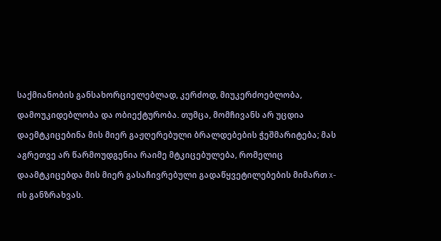საქმიანობის განსახორციელებლად, კერძოდ, მიუკერძოებლობა, დამოუკიდებლობა და ობიექტურობა. თუმცა, მომჩივანს არ უცდია დაემტკიცებინა მის მიერ გაჟღერებული ბრალდებების ჭეშმარიტება; მას აგრეთვე არ წარმოუდგენია რაიმე მტკიცებულება, რომელიც დაამტკიცებდა მის მიერ გასაჩივრებული გადაწყვეტილებების მიმართ x-ის განზრახვას.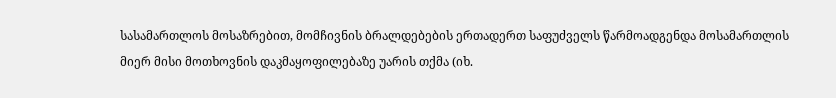სასამართლოს მოსაზრებით, მომჩივნის ბრალდებების ერთადერთ საფუძველს წარმოადგენდა მოსამართლის მიერ მისი მოთხოვნის დაკმაყოფილებაზე უარის თქმა (იხ.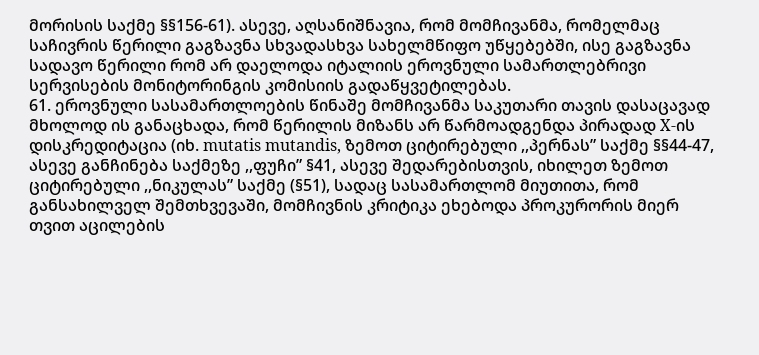მორისის საქმე §§156-61). ასევე, აღსანიშნავია, რომ მომჩივანმა, რომელმაც საჩივრის წერილი გაგზავნა სხვადასხვა სახელმწიფო უწყებებში, ისე გაგზავნა სადავო წერილი რომ არ დაელოდა იტალიის ეროვნული სამართლებრივი სერვისების მონიტორინგის კომისიის გადაწყვეტილებას.
61. ეროვნული სასამართლოების წინაშე მომჩივანმა საკუთარი თავის დასაცავად მხოლოდ ის განაცხადა, რომ წერილის მიზანს არ წარმოადგენდა პირადად X-ის დისკრედიტაცია (იხ. mutatis mutandis, ზემოთ ციტირებული ,,პერნას” საქმე §§44-47, ასევე განჩინება საქმეზე ,,ფუჩი” §41, ასევე შედარებისთვის, იხილეთ ზემოთ ციტირებული ,,ნიკულას” საქმე (§51), სადაც სასამართლომ მიუთითა, რომ განსახილველ შემთხვევაში, მომჩივნის კრიტიკა ეხებოდა პროკურორის მიერ თვით აცილების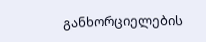განხორციელების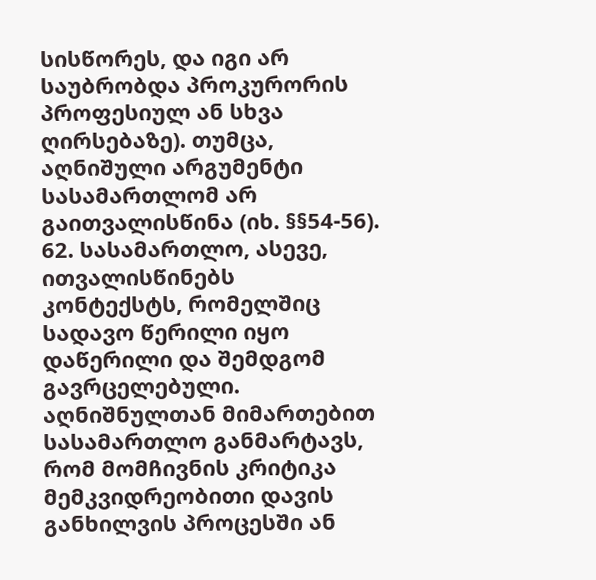სისწორეს, და იგი არ საუბრობდა პროკურორის პროფესიულ ან სხვა ღირსებაზე). თუმცა, აღნიშული არგუმენტი სასამართლომ არ გაითვალისწინა (იხ. §§54-56).
62. სასამართლო, ასევე, ითვალისწინებს კონტექსტს, რომელშიც სადავო წერილი იყო დაწერილი და შემდგომ გავრცელებული. აღნიშნულთან მიმართებით სასამართლო განმარტავს, რომ მომჩივნის კრიტიკა მემკვიდრეობითი დავის განხილვის პროცესში ან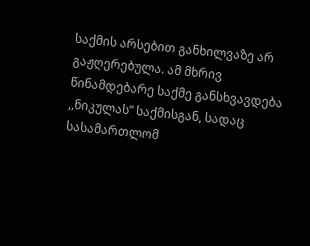საქმის არსებით განხილვაზე არ გაჟღერებულა. ამ მხრივ წინამდებარე საქმე განსხვავდება ,,ნიკულას” საქმისგან, სადაც სასამართლომ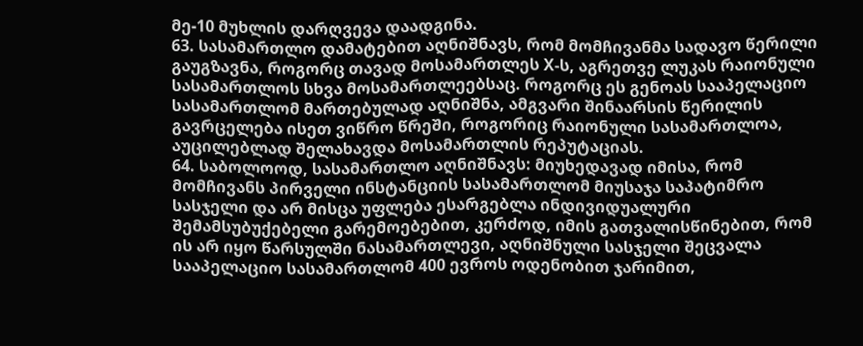მე-10 მუხლის დარღვევა დაადგინა.
63. სასამართლო დამატებით აღნიშნავს, რომ მომჩივანმა სადავო წერილი გაუგზავნა, როგორც თავად მოსამართლეს X-ს, აგრეთვე ლუკას რაიონული სასამართლოს სხვა მოსამართლეებსაც. როგორც ეს გენოას სააპელაციო სასამართლომ მართებულად აღნიშნა, ამგვარი შინაარსის წერილის გავრცელება ისეთ ვიწრო წრეში, როგორიც რაიონული სასამართლოა, აუცილებლად შელახავდა მოსამართლის რეპუტაციას.
64. საბოლოოდ, სასამართლო აღნიშნავს: მიუხედავად იმისა, რომ მომჩივანს პირველი ინსტანციის სასამართლომ მიუსაჯა საპატიმრო სასჯელი და არ მისცა უფლება ესარგებლა ინდივიდუალური შემამსუბუქებელი გარემოებებით, კერძოდ, იმის გათვალისწინებით, რომ ის არ იყო წარსულში ნასამართლევი, აღნიშნული სასჯელი შეცვალა სააპელაციო სასამართლომ 400 ევროს ოდენობით ჯარიმით,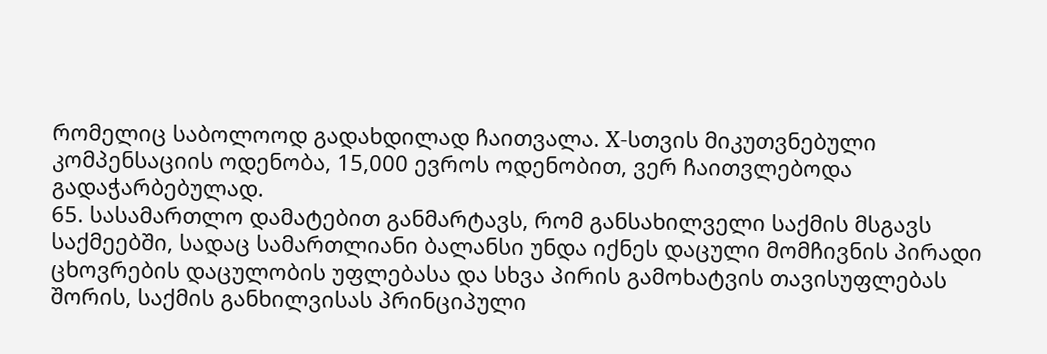რომელიც საბოლოოდ გადახდილად ჩაითვალა. X-სთვის მიკუთვნებული კომპენსაციის ოდენობა, 15,000 ევროს ოდენობით, ვერ ჩაითვლებოდა გადაჭარბებულად.
65. სასამართლო დამატებით განმარტავს, რომ განსახილველი საქმის მსგავს საქმეებში, სადაც სამართლიანი ბალანსი უნდა იქნეს დაცული მომჩივნის პირადი ცხოვრების დაცულობის უფლებასა და სხვა პირის გამოხატვის თავისუფლებას შორის, საქმის განხილვისას პრინციპული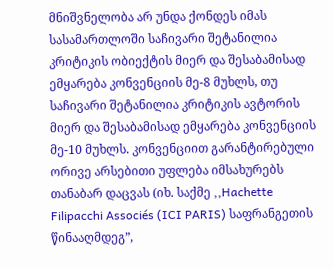მნიშვნელობა არ უნდა ქონდეს იმას სასამართლოში საჩივარი შეტანილია კრიტიკის ობიექტის მიერ და შესაბამისად ემყარება კონვენციის მე-8 მუხლს, თუ საჩივარი შეტანილია კრიტიკის ავტორის მიერ და შესაბამისად ემყარება კონვენციის მე-10 მუხლს. კონვენციით გარანტირებული ორივე არსებითი უფლება იმსახურებს თანაბარ დაცვას (იხ. საქმე ,,Hachette Filipacchi Associés (ICI PARIS) საფრანგეთის წინააღმდეგ”,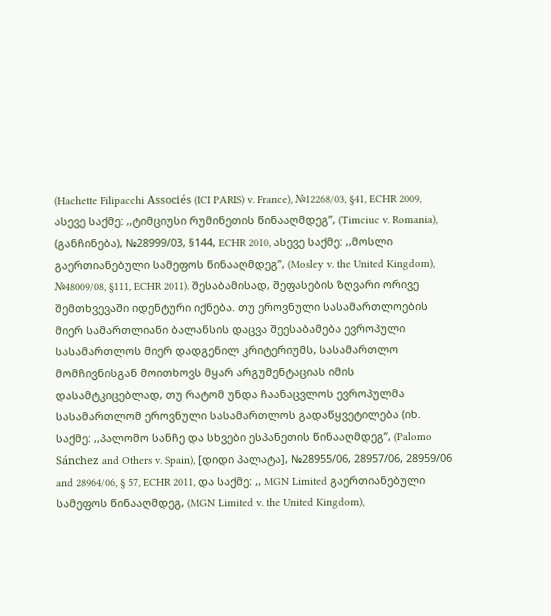(Hachette Filipacchi Associés (ICI PARIS) v. France), №12268/03, §41, ECHR 2009, ასევე საქმე: ,,ტიმციუსი რუმინეთის წინააღმდეგ”, (Timciuc v. Romania), (განჩინება), №28999/03, §144, ECHR 2010, ასევე საქმე: ,,მოსლი გაერთიანებული სამეფოს წინააღმდეგ”, (Mosley v. the United Kingdom), №48009/08, §111, ECHR 2011). შესაბამისად, შეფასების ზღვარი ორივე შემთხვევაში იდენტური იქნება. თუ ეროვნული სასამართლოების მიერ სამართლიანი ბალანსის დაცვა შეესაბამება ევროპული სასამართლოს მიერ დადგენილ კრიტერიუმს, სასამართლო მომჩივნისგან მოითხოვს მყარ არგუმენტაციას იმის დასამტკიცებლად, თუ რატომ უნდა ჩაანაცვლოს ევროპულმა სასამართლომ ეროვნული სასამართლოს გადაწყვეტილება (იხ. საქმე: ,,პალომო სანჩე და სხვები ესპანეთის წინააღმდეგ”, (Palomo Sánchez and Others v. Spain), [დიდი პალატა], №28955/06, 28957/06, 28959/06 and 28964/06, § 57, ECHR 2011, და საქმე: ,, MGN Limited გაერთიანებული სამეფოს წინააღმდეგ, (MGN Limited v. the United Kingdom),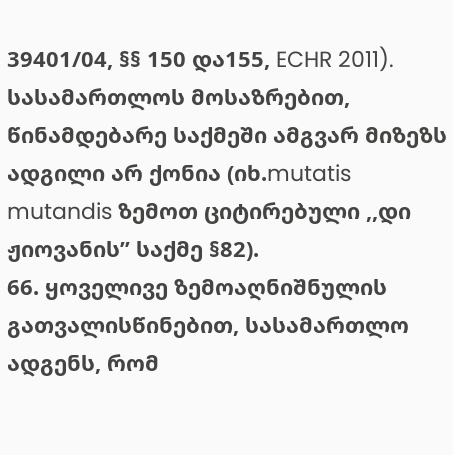39401/04, §§ 150 და155, ECHR 2011). სასამართლოს მოსაზრებით, წინამდებარე საქმეში ამგვარ მიზეზს ადგილი არ ქონია (იხ.mutatis mutandis ზემოთ ციტირებული ,,დი ჟიოვანის” საქმე §82).
66. ყოველივე ზემოაღნიშნულის გათვალისწინებით, სასამართლო ადგენს, რომ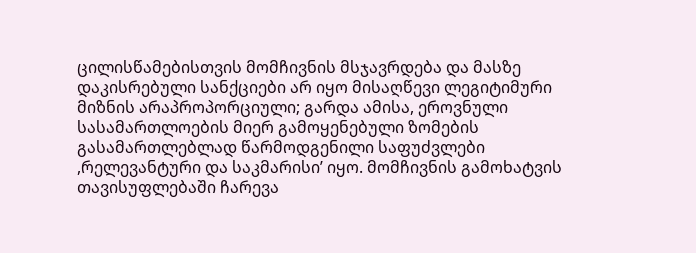ცილისწამებისთვის მომჩივნის მსჯავრდება და მასზე დაკისრებული სანქციები არ იყო მისაღწევი ლეგიტიმური მიზნის არაპროპორციული; გარდა ამისა, ეროვნული სასამართლოების მიერ გამოყენებული ზომების გასამართლებლად წარმოდგენილი საფუძვლები ,რელევანტური და საკმარისი’ იყო. მომჩივნის გამოხატვის თავისუფლებაში ჩარევა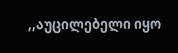,,აუცილებელი იყო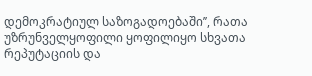დემოკრატიულ საზოგადოებაში’’, რათა უზრუნველყოფილი ყოფილიყო სხვათა რეპუტაციის და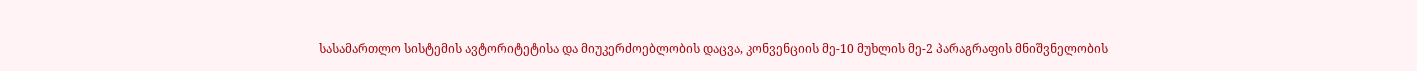სასამართლო სისტემის ავტორიტეტისა და მიუკერძოებლობის დაცვა, კონვენციის მე-10 მუხლის მე-2 პარაგრაფის მნიშვნელობის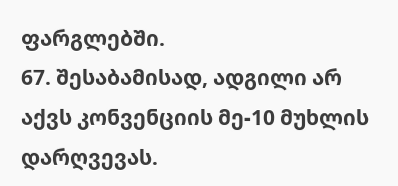ფარგლებში.
67. შესაბამისად, ადგილი არ აქვს კონვენციის მე-10 მუხლის დარღვევას.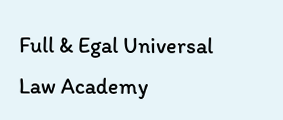Full & Egal Universal Law Academy